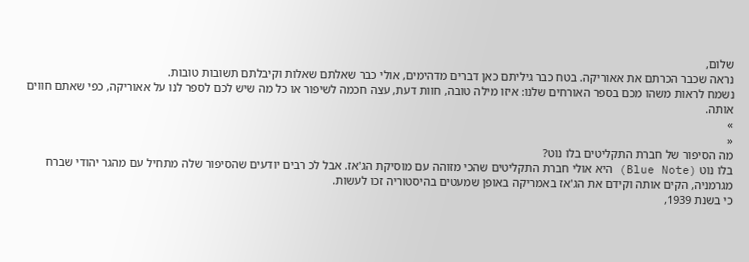שלום,
נראה שכבר הכרתם את אאוריקה. בטח כבר גיליתם כאן דברים מדהימים, אולי כבר שאלתם שאלות וקיבלתם תשובות טובות.
נשמח לראות משהו מכם בספר האורחים שלנו: איזו מילה טובה, חוות דעת, עצה חכמה לשיפור או כל מה שיש לכם לספר לנו על אאוריקה, כפי שאתם חווים אותה.
»
«
מה הסיפור של חברת התקליטים בלו נוט?
בלו נוט (Blue Note) היא אולי חברת התקליטים שהכי מזוהה עם מוסיקת הג'אז. אבל לכ רבים יודעים שהסיפור שלה מתחיל עם מהגר יהודי שברח מגרמניה, הקים אותה וקידם את הג'אז באמריקה באופן שמעטים בהיסטוריה זכו לעשות.
כי בשנת 1939,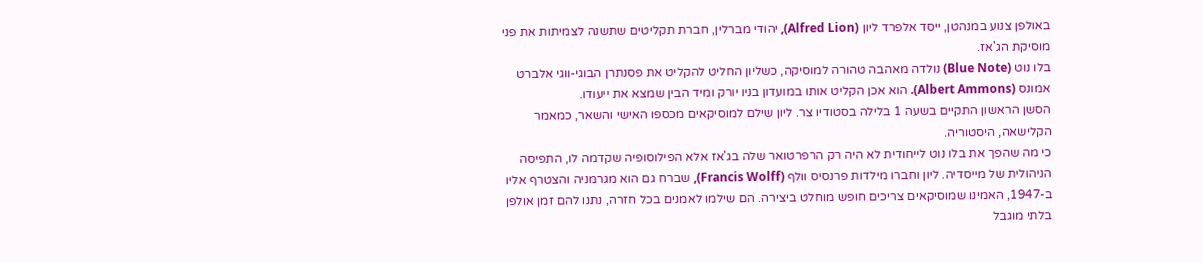באולפן צנוע במנהטן, ייסד אלפרד ליון (Alfred Lion), יהודי מברלין, חברת תקליטים שתשנה לצמיתות את פני מוסיקת הג'אז.
בלו נוט (Blue Note) נולדה מאהבה טהורה למוסיקה, כשליון החליט להקליט את פסנתרן הבוגי-ווגי אלברט אמונס (Albert Ammons). הוא אכן הקליט אותו במועדון בניו יורק ומיד הבין שמצא את ייעודו.
הסשן הראשון התקיים בשעה 1 בלילה בסטודיו צר. ליון שילם למוסיקאים מכספו האישי והשאר, כמאמר הקלישאה, היסטוריה.
כי מה שהפך את בלו נוט לייחודית לא היה רק הרפרטואר שלה בג'אז אלא הפילוסופיה שקדמה לו, התפיסה הניהולית של מייסדיה. ליון וחברו מילדות פרנסיס וולף (Francis Wolff), שברח גם הוא מגרמניה והצטרף אליו ב-1947, האמינו שמוסיקאים צריכים חופש מוחלט ביצירה. הם שילמו לאמנים בכל חזרה, נתנו להם זמן אולפן בלתי מוגבל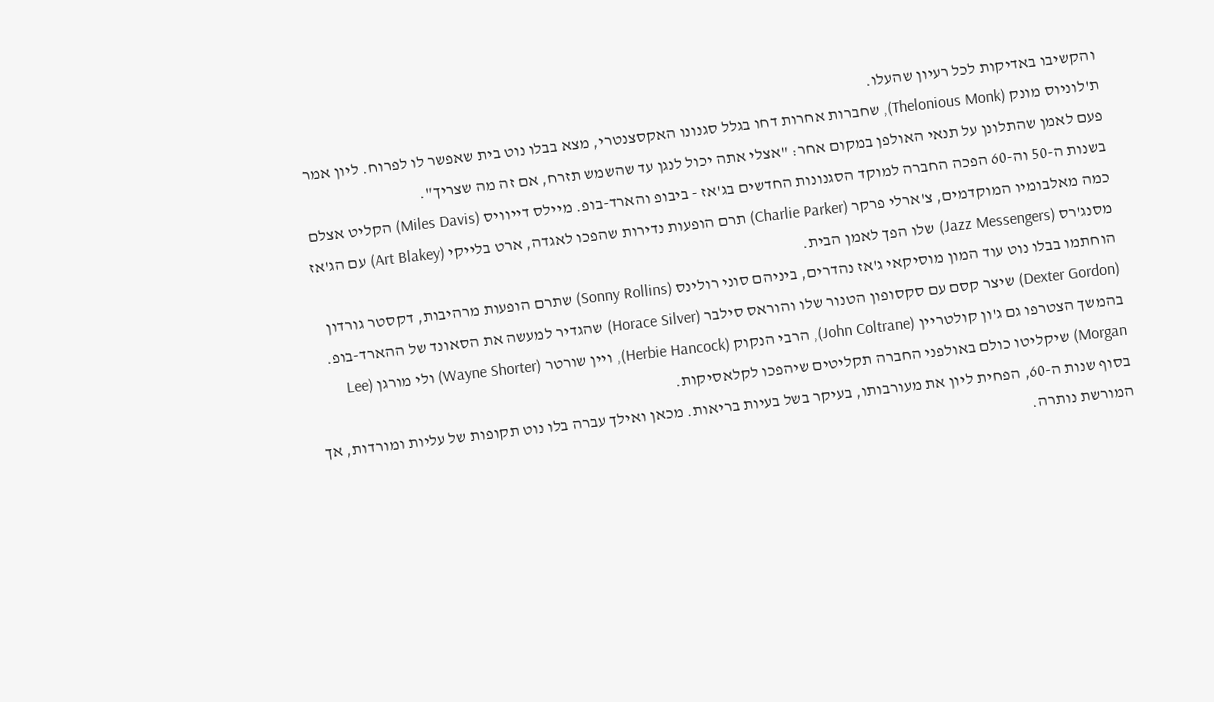והקשיבו באדיקות לכל רעיון שהעלו.
ת'לוניוס מונק (Thelonious Monk), שחברות אחרות דחו בגלל סגנונו האקסצנטרי, מצא בבלו נוט בית שאפשר לו לפרוח. ליון אמר פעם לאמן שהתלונן על תנאי האולפן במקום אחר: "אצלי אתה יכול לנגן עד שהשמש תזרח, אם זה מה שצריך".
בשנות ה-50 וה-60 הפכה החברה למוקד הסגנונות החדשים בג'אז - ביבופ והארד-בופ. מיילס דייוויס (Miles Davis) הקליט אצלם כמה מאלבומיו המוקדמים, צ'ארלי פרקר (Charlie Parker) תרם הופעות נדירות שהפכו לאגדה, ארט בלייקי (Art Blakey) עם הג'אז מסנג'רס (Jazz Messengers) שלו הפך לאמן הבית.
הוחתמו בבלו נוט עוד המון מוסיקאי ג'אז נהדרים, ביניהם סוני רולינס (Sonny Rollins) שתרם הופעות מרהיבות, דקסטר גורדון (Dexter Gordon) שיצר קסם עם סקסופון הטנור שלו והוראס סילבר (Horace Silver) שהגדיר למעשה את הסאונד של ההארד-בופ.
בהמשך הצטרפו גם ג'ון קולטריין (John Coltrane), הרבי הנקוק (Herbie Hancock), ויין שורטר (Wayne Shorter) ולי מורגן (Lee Morgan) שיקליטו כולם באולפני החברה תקליטים שיהפכו לקלאסיקות.
בסוף שנות ה-60, הפחית ליון את מעורבותו, בעיקר בשל בעיות בריאות. מכאן ואילך עברה בלו נוט תקופות של עליות ומורדות, אך המורשת נותרה.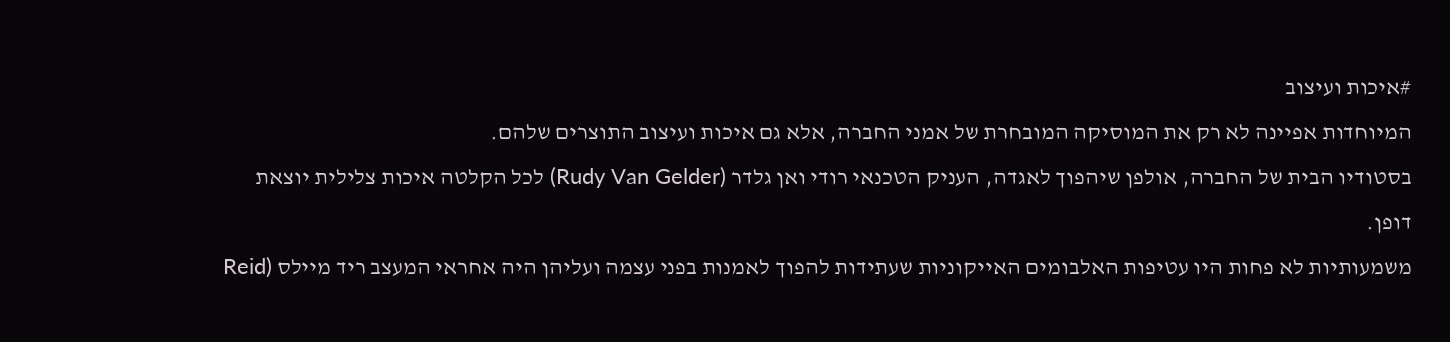#איכות ועיצוב
המיוחדות אפיינה לא רק את המוסיקה המובחרת של אמני החברה, אלא גם איכות ועיצוב התוצרים שלהם.
בסטודיו הבית של החברה, אולפן שיהפוך לאגדה, העניק הטכנאי רודי ואן גלדר (Rudy Van Gelder) לכל הקלטה איכות צלילית יוצאת דופן.
משמעותיות לא פחות היו עטיפות האלבומים האייקוניות שעתידות להפוך לאמנות בפני עצמה ועליהן היה אחראי המעצב ריד מיילס (Reid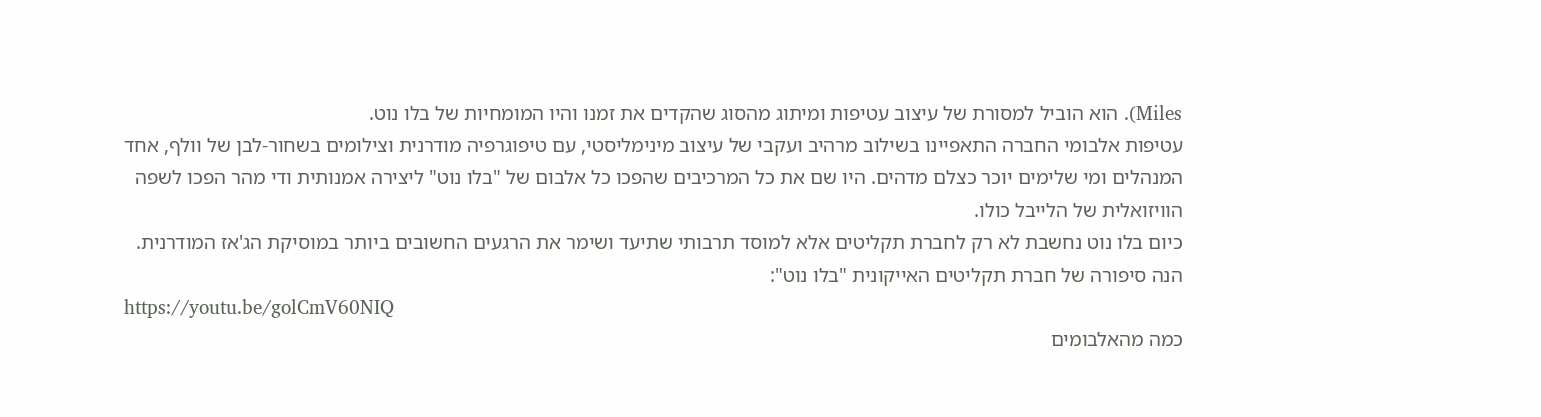Miles). הוא הוביל למסורת של עיצוב עטיפות ומיתוג מהסוג שהקדים את זמנו והיו המומחיות של בלו נוט.
עטיפות אלבומי החברה התאפיינו בשילוב מרהיב ועקבי של עיצוב מינימליסטי, עם טיפוגרפיה מודרנית וצילומים בשחור-לבן של וולף, אחד המנהלים ומי שלימים יוכר כצלם מדהים. היו שם את כל המרכיבים שהפכו כל אלבום של "בלו נוט" ליצירה אמנותית ודי מהר הפכו לשפה הוויזואלית של הלייבל כולו.
כיום בלו נוט נחשבת לא רק לחברת תקליטים אלא למוסד תרבותי שתיעד ושימר את הרגעים החשובים ביותר במוסיקת הג'אז המודרנית.
הנה סיפורה של חברת תקליטים האייקונית "בלו נוט":
https://youtu.be/golCmV60NIQ
כמה מהאלבומים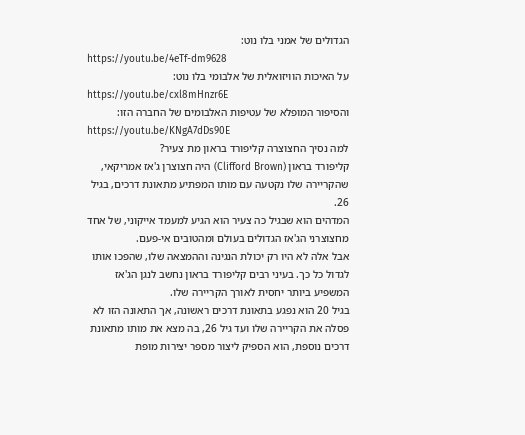הגדולים של אמני בלו נוט:
https://youtu.be/4eTf-dm9628
על האיכות הוויזואלית של אלבומי בלו נוט:
https://youtu.be/cxl8mHnzr6E
והסיפור המופלא של עטיפות האלבומים של החברה הזו:
https://youtu.be/KNgA7dDs90E
למה נסיך החצוצרה קליפורד בראון מת צעיר?
קליפורד בראון (Clifford Brown) היה חצוצרן ג'אז אמריקאי, שהקריירה שלו נקטעה עם מותו המפתיע מתאונת דרכים, בגיל 26.
המדהים הוא שבגיל כה צעיר הוא הגיע למעמד אייקוני, של אחד מחצוצרני הג'אז הגדולים בעולם ומהטובים אי-פעם.
אבל אלה לא היו רק יכולת הנגינה וההמצאה שלו, שהפכו אותו לגדול כל כך. בעיני רבים קליפורד בראון נחשב לנגן הג'אז המשפיע ביותר יחסית לאורך הקריירה שלו.
בגיל 20 הוא נפגע בתאונת דרכים ראשונה, אך התאונה הזו לא פסלה את הקריירה שלו ועד גיל 26, בה מצא את מותו מתאונת דרכים נוספת, הוא הספיק ליצור מספר יצירות מופת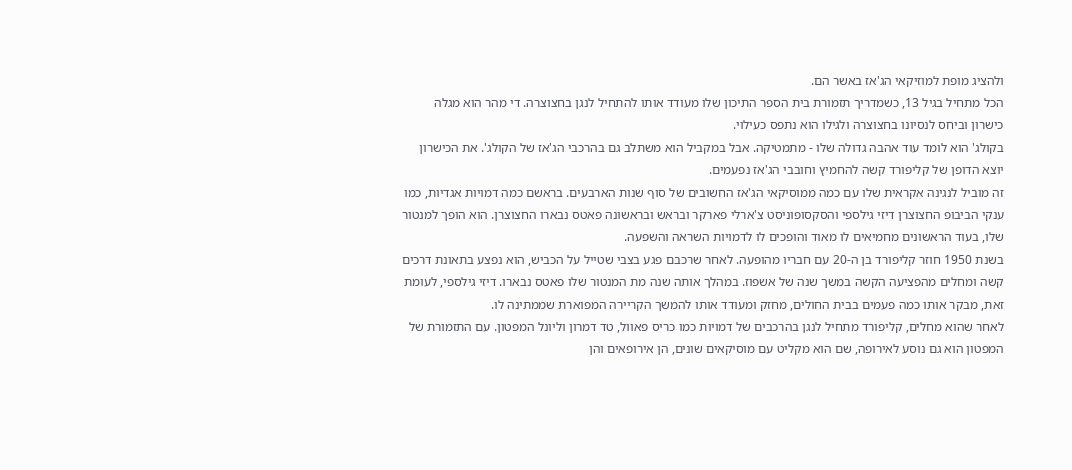ולהציג מופת למוזיקאי הג'אז באשר הם.
הכל מתחיל בגיל 13, כשמדריך תזמורת בית הספר התיכון שלו מעודד אותו להתחיל לנגן בחצוצרה. די מהר הוא מגלה כישרון וביחס לנסיונו בחצוצרה ולגילו הוא נתפס כעילוי.
בקולג' הוא לומד עוד אהבה גדולה שלו - מתמטיקה. אבל במקביל הוא משתלב גם בהרכבי הג'אז של הקולג'. את הכישרון יוצא הדופן של קליפורד קשה להחמיץ וחובבי הג'אז נפעמים.
זה מוביל לנגינה אקראית שלו עם כמה ממוסיקאי הג'אז החשובים של סוף שנות הארבעים. בראשם כמה דמויות אגדיות, כמו ענקי הביבופ החצוצרן דיזי גילספי והסקסופוניסט צ'ארלי פארקר ובראש ובראשונה פאטס נבארו החצוצרן. הוא הופך למנטור שלו, בעוד הראשונים מחמיאים לו מאוד והופכים לו לדמויות השראה והשפעה.
בשנת 1950 חוזר קליפורד בן ה-20 עם חבריו מהופעה. לאחר שרכבם פגע בצבי שטייל על הכביש, הוא נפצע בתאונת דרכים קשה ומחלים מהפציעה הקשה במשך שנה של אשפוז. במהלך אותה שנה מת המנטור שלו פאטס נבארו. דיזי גילספי, לעומת זאת, מבקר אותו כמה פעמים בבית החולים, מחזק ומעודד אותו להמשך הקריירה המפוארת שממתינה לו.
לאחר שהוא מחלים, קליפורד מתחיל לנגן בהרכבים של דמויות כמו כריס פאוול, טד דמרון וליונל המפטון. עם התזמורת של המפטון הוא גם נוסע לאירופה, שם הוא מקליט עם מוסיקאים שונים, הן אירופאים והן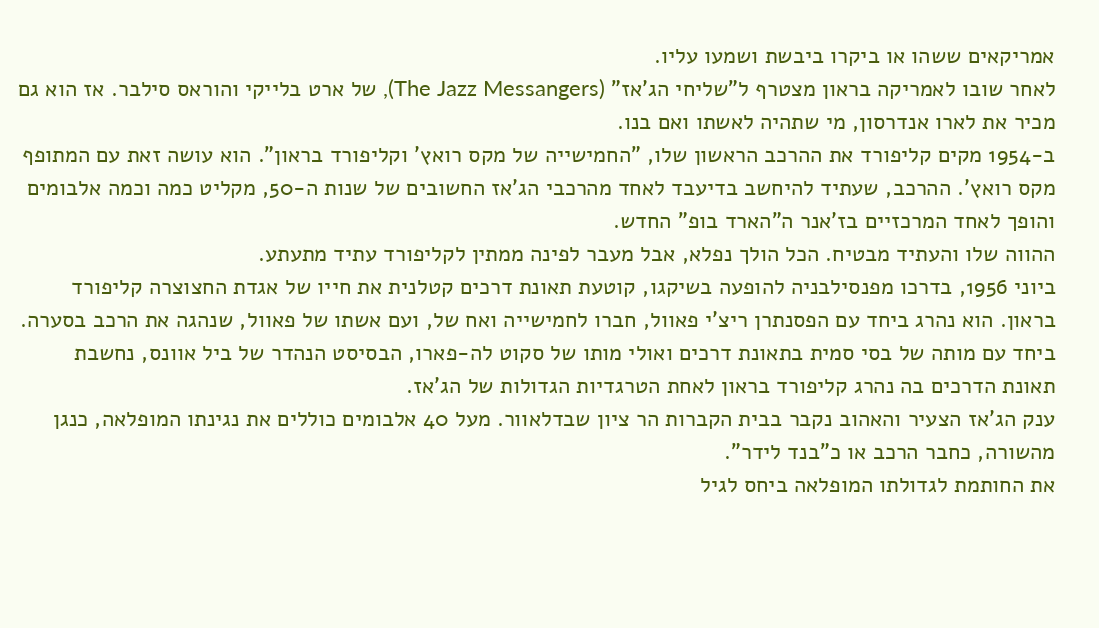אמריקאים ששהו או ביקרו ביבשת ושמעו עליו.
לאחר שובו לאמריקה בראון מצטרף ל"שליחי הג'אז" (The Jazz Messangers), של ארט בלייקי והוראס סילבר. אז הוא גם מכיר את לארו אנדרסון, מי שתהיה לאשתו ואם בנו.
ב-1954 מקים קליפורד את ההרכב הראשון שלו, "החמישייה של מקס רואץ' וקליפורד בראון". הוא עושה זאת עם המתופף מקס רואץ'. ההרכב, שעתיד להיחשב בדיעבד לאחד מהרכבי הג'אז החשובים של שנות ה-50, מקליט כמה וכמה אלבומים והופך לאחד המרכזיים בז'אנר ה"הארד בופ" החדש.
ההווה שלו והעתיד מבטיח. הכל הולך נפלא, אבל מעבר לפינה ממתין לקליפורד עתיד מתעתע.
ביוני 1956, בדרכו מפנסילבניה להופעה בשיקגו, קוטעת תאונת דרכים קטלנית את חייו של אגדת החצוצרה קליפורד בראון. הוא נהרג ביחד עם הפסנתרן ריצ'י פאוול, חברו לחמישייה ואח של, ועם אשתו של פאוול, שנהגה את הרכב בסערה.
ביחד עם מותה של בסי סמית בתאונת דרכים ואולי מותו של סקוט לה-פארו, הבסיסט הנהדר של ביל אוונס, נחשבת תאונת הדרכים בה נהרג קליפורד בראון לאחת הטרגדיות הגדולות של הג'אז.
ענק הג'אז הצעיר והאהוב נקבר בבית הקברות הר ציון שבדלאוור. מעל 40 אלבומים כוללים את נגינתו המופלאה, כנגן מהשורה, כחבר הרכב או כ"בנד לידר".
את החותמת לגדולתו המופלאה ביחס לגיל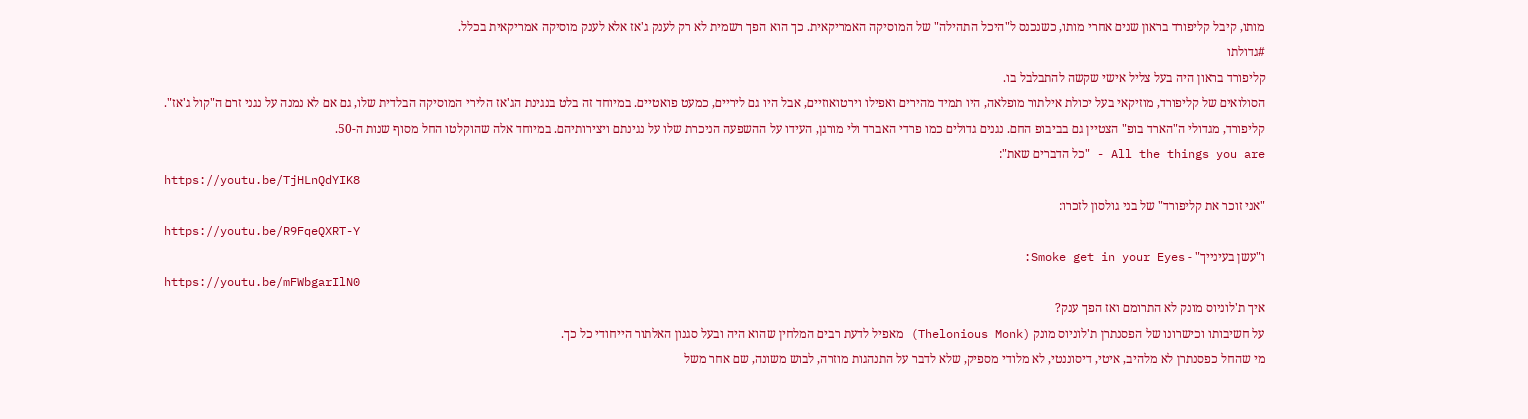מותו, קיבל קליפורד בראון שנים אחרי מותו, כשנכנס ל"היכל התהילה" של המוסיקה האמריקאית. כך הוא הפך רשמית לא רק לענק ג'אז אלא לענק מוסיקה אמריקאית בכלל.
#גדולתו
קליפורד בראון היה בעל צליל אישי שקשה להתבלבל בו.
הסולואים של קליפורד, מוזיקאי בעל יכולת אילתור מופלאה, היו תמיד מהירים ואפילו וירטואוזיים, אבל היו גם ליריים, כמעט פואטיים. במיוחד זה בלט בנגינת הג'אז הלירי המוסיקה הבלדית שלו, גם אם לא נמנה על נגני זרם ה"קול ג'אז".
קליפורד, מגדולי ה"הארד בופ" הצטיין גם בביבופ החם. נגנים גדולים כמו פרדי האברד ולי מורגן, העידו על ההשפעה הניכרת שלו על נגינתם ויצירותיהם. במיוחד אלה שהוקלטו החל מסוף שנות ה-50.
All the things you are - "כל הדברים שאת":
https://youtu.be/TjHLnQdYIK8
"אני זוכר את קליפורד" של בני גולסון לזכרו:
https://youtu.be/R9FqeQXRT-Y
ו"עשן בעינייך" - Smoke get in your Eyes:
https://youtu.be/mFWbgarIlN0
איך ת'לוניוס מונק לא התרומם ואז הפך ענק?
על חשיבותו וכישרונו של הפסנתרן ת'לוניוס מונק (Thelonious Monk) מאפיל לדעת רבים המלחין שהוא היה ובעל סגנון האלתור הייחודי כל כך.
מי שהחל כפסנתרן לא מלהיב, איטי, דיסוננטי, לא מלודי מספיק, שלא לדבר על התנהגות מוזרה, לבוש משונה, שם אחר משל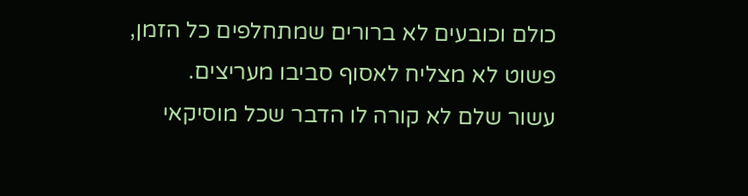כולם וכובעים לא ברורים שמתחלפים כל הזמן, פשוט לא מצליח לאסוף סביבו מעריצים.
עשור שלם לא קורה לו הדבר שכל מוסיקאי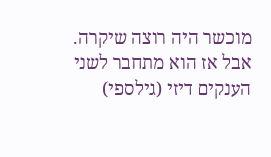מוכשר היה רוצה שיקרה. אבל אז הוא מתחבר לשני הענקים דיזי (גילספי)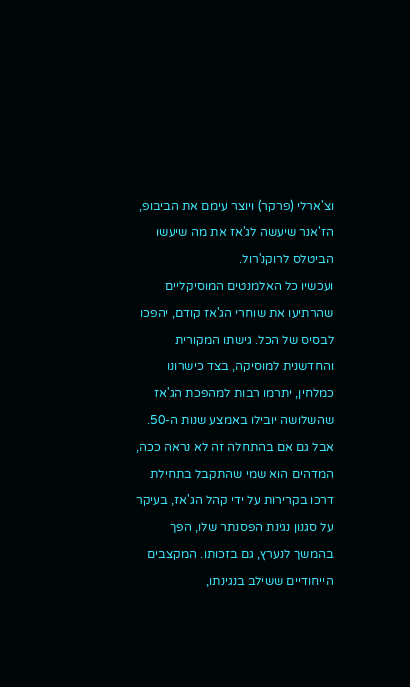וצ'ארלי (פרקר) ויוצר עימם את הביבופ, הז'אנר שיעשה לג'אז את מה שיעשו הביטלס לרוקנ'רול.
ועכשיו כל האלמנטים המוסיקליים שהרתיעו את שוחרי הג'אז קודם, יהפכו לבסיס של הכל. גישתו המקורית והחדשנית למוסיקה, בצד כישרונו כמלחין, יתרמו רבות למהפכת הג'אז שהשלושה יובילו באמצע שנות ה-50.
אבל גם אם בהתחלה זה לא נראה ככה, המדהים הוא שמי שהתקבל בתחילת דרכו בקרירות על ידי קהל הג'אז, בעיקר על סגנון נגינת הפסנתר שלו, הפך בהמשך לנערץ, גם בזכותו. המקצבים הייחודיים ששילב בנגינתו,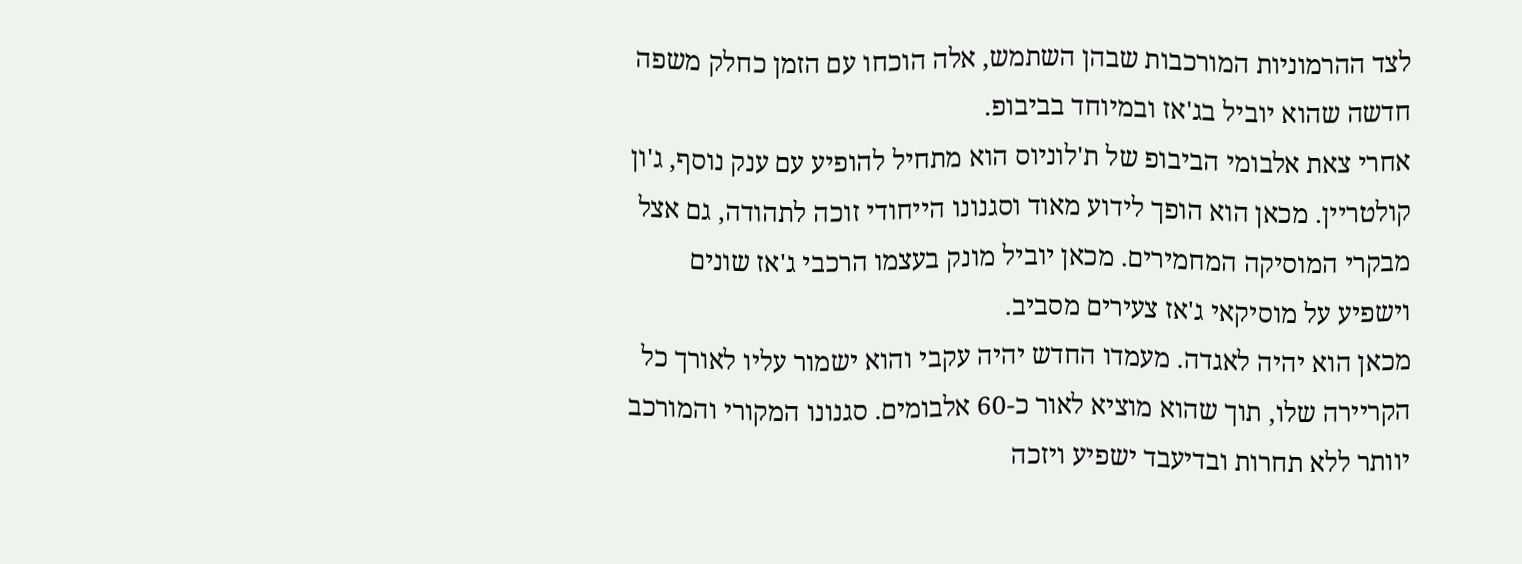לצד ההרמוניות המורכבות שבהן השתמש, אלה הוכחו עם הזמן כחלק משפה חדשה שהוא יוביל בג'אז ובמיוחד בביבופ.
אחרי צאת אלבומי הביבופ של ת'לוניוס הוא מתחיל להופיע עם ענק נוסף, ג'ון קולטריין. מכאן הוא הופך לידוע מאוד וסגנונו הייחודי זוכה לתהודה, גם אצל מבקרי המוסיקה המחמירים. מכאן יוביל מונק בעצמו הרכבי ג'אז שונים וישפיע על מוסיקאי ג'אז צעירים מסביב.
מכאן הוא יהיה לאגדה. מעמדו החדש יהיה עקבי והוא ישמור עליו לאורך כל הקריירה שלו, תוך שהוא מוציא לאור כ-60 אלבומים. סגנונו המקורי והמורכב יוותר ללא תחרות ובדיעבד ישפיע ויזכה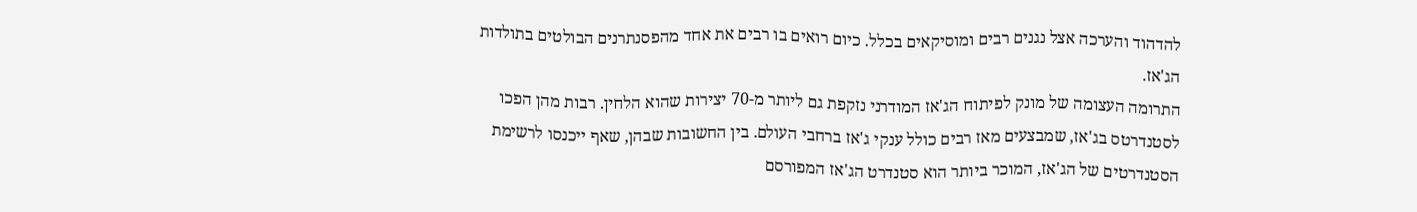להדהוד והערכה אצל נגנים רבים ומוסיקאים בכלל. כיום רואים בו רבים את אחד מהפסנתרנים הבולטים בתולדות הג'אז.
התרומה העצומה של מונק לפיתוח הג'אז המודרני נזקפת גם ליותר מ-70 יצירות שהוא הלחין. רבות מהן הפכו לסטנדרטס בג'אז, שמבצעים מאז רבים כולל ענקי ג'אז ברחבי העולם. בין החשובות שבהן, שאף ייכנסו לרשימת הסטנדרטים של הג'אז, המוכר ביותר הוא סטנדרט הג'אז המפורסם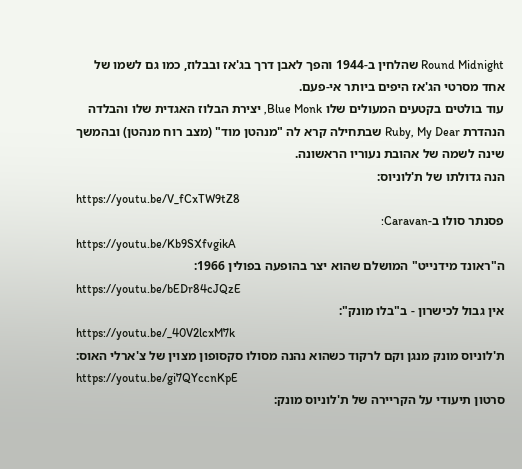Round Midnight שהלחין ב-1944 והפך לאבן דרך בג'אז ובבלוז, כמו גם לשמו של אחד מסרטי הג'אז היפים ביותר אי-פעם.
עוד בולטים בקטעים המעולים שלו Blue Monk, יצירת הבלוז האגדית שלו והבלדה הנהדרת Ruby, My Dear שבתחילה קרא לה "מנהטן מוד" (מצב רוח מנהטן) ובהמשך שינה לשמה של אהובת נעוריו הראשונה.
הנה גדולתו של ת'לוניוס:
https://youtu.be/V_fCxTW9tZ8
פסנתר סולו ב-Caravan:
https://youtu.be/Kb9SXfvgikA
ה"ראונד מידנייט" המושלם שהוא יצר בהופעה בפולין 1966:
https://youtu.be/bEDr84cJQzE
אין גבול לכישרון - ב"בלו מונק":
https://youtu.be/_40V2lcxM7k
ת'לוניוס מונק מנגן וקם לרקוד כשהוא נהנה מסולו סקסופון מצוין של צ'ארלי האוס:
https://youtu.be/gi7QYccnKpE
סרטון תיעודי על הקריירה של ת'לוניוס מונק: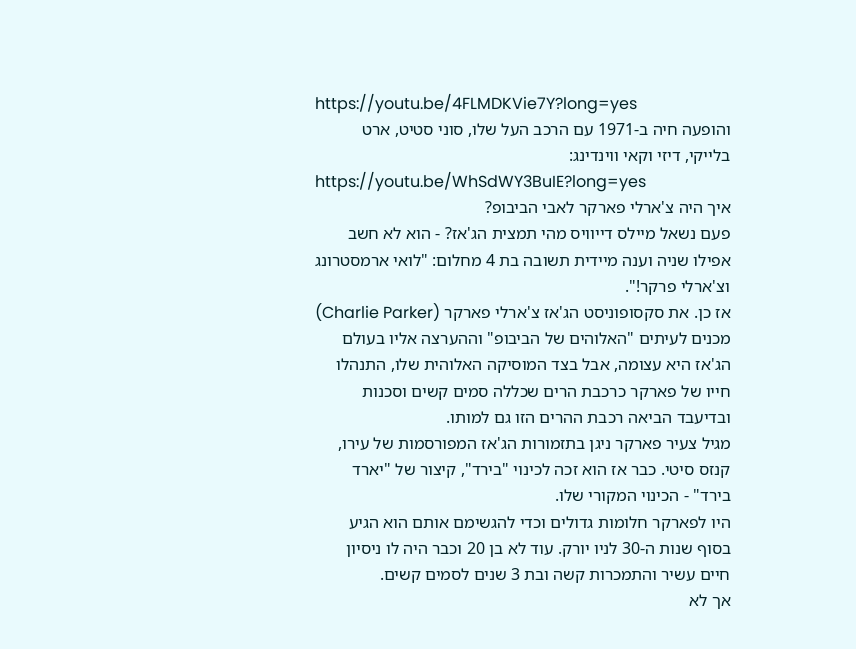https://youtu.be/4FLMDKVie7Y?long=yes
והופעה חיה ב-1971 עם הרכב העל שלו, סוני סטיט, ארט בלייקי, דיזי וקאי ווינדינג:
https://youtu.be/WhSdWY3BuIE?long=yes
איך היה צ'ארלי פארקר לאבי הביבופ?
פעם נשאל מיילס דייוויס מהי תמצית הג'אז? - הוא לא חשב אפילו שניה וענה מיידית תשובה בת 4 מחלום: "לואי ארמסטרונג וצ'ארלי פרקר!".
אז כן. את סקסופוניסט הג'אז צ'ארלי פארקר (Charlie Parker) מכנים לעיתים "האלוהים של הביבופ" וההערצה אליו בעולם הג'אז היא עצומה, אבל בצד המוסיקה האלוהית שלו, התנהלו חייו של פארקר כרכבת הרים שכללה סמים קשים וסכנות ובדיעבד הביאה רכבת ההרים הזו גם למותו.
מגיל צעיר פארקר ניגן בתזמורות הג'אז המפורסמות של עירו, קנזס סיטי. כבר אז הוא זכה לכינוי "בירד", קיצור של "יארד בירד" - הכינוי המקורי שלו.
היו לפארקר חלומות גדולים וכדי להגשימם אותם הוא הגיע בסוף שנות ה-30 לניו יורק. עוד לא בן 20 וכבר היה לו ניסיון חיים עשיר והתמכרות קשה ובת 3 שנים לסמים קשים.
אך לא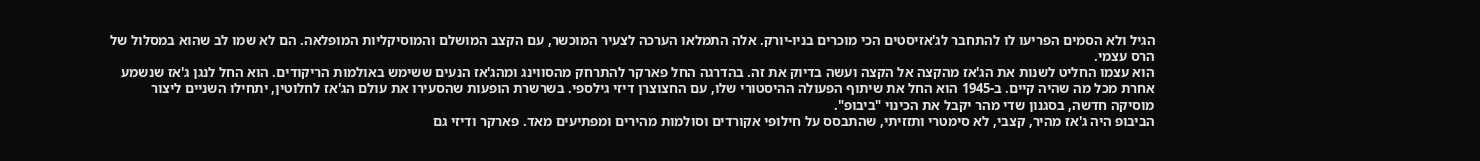הגיל ולא הסמים הפריעו לו להתחבר לג'אזיסטים הכי מוכרים בניו-יורק. אלה התמלאו הערכה לצעיר המוכשר, עם הקצב המושלם והמוסיקליות המופלאה. הם לא שמו לב שהוא במסלול של הרס עצמי.
הוא עצמו החליט לשנות את הג'אז מהקצה אל הקצה ועשה בדיוק את זה. בהדרגה החל פארקר להתרחק מהסווינג ומהג'אז הנעים ששימש באולמות הריקודים. הוא החל לנגן ג'אז שנשמע אחרת מכל מה שהיה קיים. ב-1945 הוא החל את שיתוף הפעולה ההיסטורי שלו, עם החצוצרן דיזי גילספי. בשרשרת הופעות שהסעירו את עולם הג'אז לחלוטין, יתחילו השניים ליצור מוסיקה חדשה, בסגנון שדי מהר יקבל את הכינוי "ביבופ".
הביבופ היה ג'אז מהיר, קצבי, לא סימטרי ותזזיתי, שהתבסס על חילופי אקורדים וסולמות מהירים ומפתיעים מאד. פארקר ודיזי גם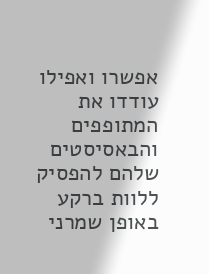אפשרו ואפילו עודדו את המתופפים והבאסיסטים שלהם להפסיק ללוות ברקע באופן שמרני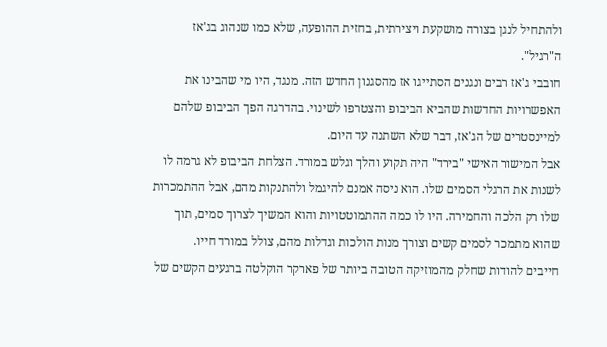ולהתחיל לנגן בצורה מושקעת ויצירתית, בחזית ההופעה, שלא כמו שנהוג בג'אז ה"רגיל".
חובבי ג'אז רבים ונגנים הסתייגו אז מהסגנון החדש הזה. מנגד, היו מי שהבינו את האפשרויות החדשות שהביא הביבופ והצטרפו לשינוי. בהדרגה הפך הביבופ שלהם למיינסטרים של הג'אז, דבר שלא השתנה עד היום.
אבל המישור האישי "בירד" היה תקוע והלך וגלש במורד. הצלחת הביבופ לא גרמה לו לשנות את הרגלי הסמים שלו. הוא ניסה אמנם להיגמל ולהתנקות מהם, אבל ההתמכרות שלו רק הלכה והחמירה. היו לו כמה ההתמוטטויות והוא המשיך לצרוך סמים, תוך שהוא מתמכר לסמים קשים וצורך מנות הולכות וגדלות מהם, צולל במורד חייו.
חייבים להודות שחלק מהמוזיקה הטובה ביותר של פארקר הוקלטה ברגעים הקשים של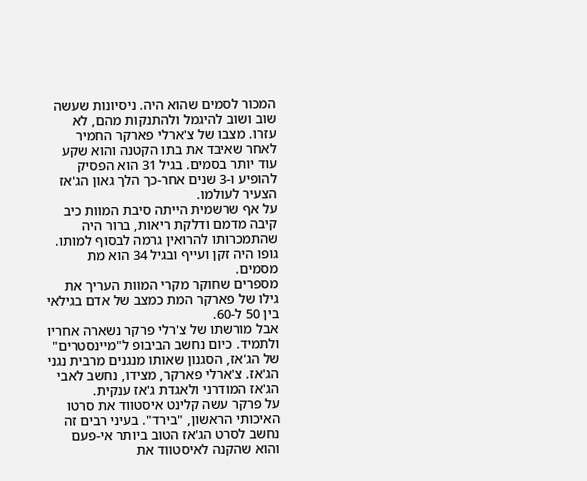המכור לסמים שהוא היה. ניסיונות שעשה שוב ושוב להיגמל ולהתנקות מהם, לא עזרו. מצבו של צ'ארלי פארקר החמיר לאחר שאיבד את בתו הקטנה והוא שקע עוד יותר בסמים. בגיל 31 הוא הפסיק להופיע ו-3 שנים אחר-כך הלך גאון הג'אז הצעיר לעולמו.
על אף שרשמית הייתה סיבת המוות כיב קיבה מדמם ודלקת ריאות, ברור היה שהתמכרותו להרואין גרמה לבסוף למותו. גופו היה זקן ועייף ובגיל 34 הוא מת מסמים.
מספרים שחוקר מקרי המוות העריך את גילו של פארקר המת כמצב של אדם בגילאי בין 50 ל-60.
אבל מורשתו של צ'רלי פרקר נשארה אחריו ולתמיד. כיום נחשב הביבופ ל"מיינסטרים" של הג'אז, הסגנון שאותו מנגנים מרבית נגני הג'אז. צ'ארלי פארקר, מצידו, נחשב לאבי הג'אז המודרני ולאגדת ג'אז ענקית.
על פרקר עשה קלינט איסטווד את סרטו האיכותי הראשון, "בירד". בעיני רבים זה נחשב לסרט הג'אז הטוב ביותר אי-פעם והוא שהקנה לאיסטווד את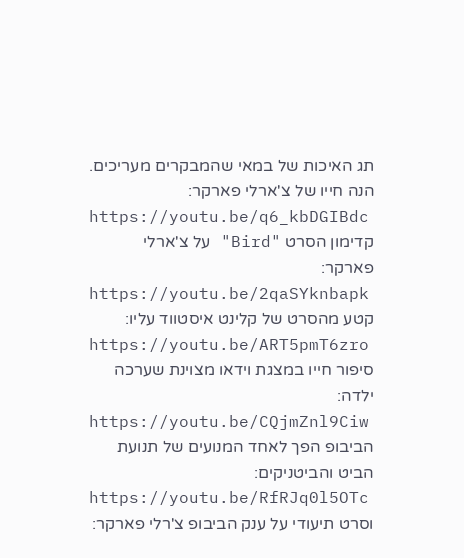תג האיכות של במאי שהמבקרים מעריכים.
הנה חייו של צ'ארלי פארקר:
https://youtu.be/q6_kbDGIBdc
קדימון הסרט "Bird" על צ'ארלי פארקר:
https://youtu.be/2qaSYknbapk
קטע מהסרט של קלינט איסטווד עליו:
https://youtu.be/ART5pmT6zro
סיפור חייו במצגת וידאו מצוינת שערכה ילדה:
https://youtu.be/CQjmZnl9Ciw
הביבופ הפך לאחד המנועים של תנועת הביט והביטניקים:
https://youtu.be/RfRJq0l5OTc
וסרט תיעודי על ענק הביבופ צ'רלי פארקר: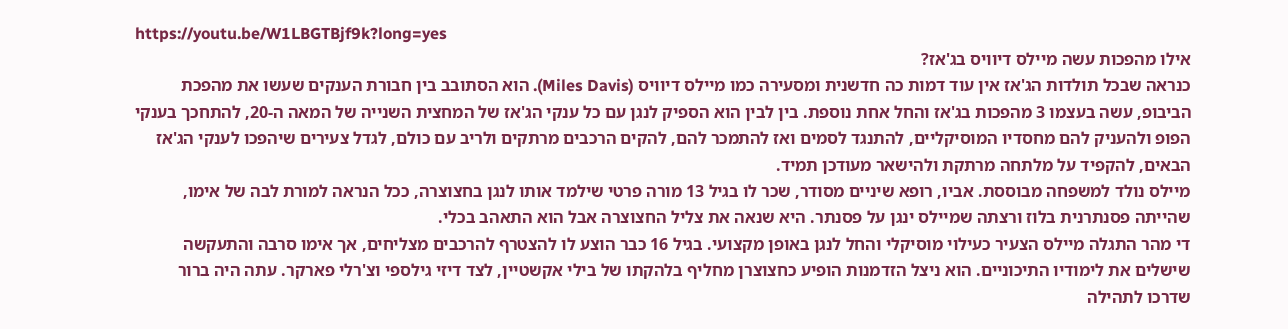https://youtu.be/W1LBGTBjf9k?long=yes
אילו מהפכות עשה מיילס דיוויס בג'אז?
כנראה שבכל תולדות הג'אז אין עוד דמות כה חדשנית ומסעירה כמו מיילס דיוויס (Miles Davis). הוא הסתובב בין חבורת הענקים שעשו את מהפכת הביבופ, עשה בעצמו 3 מהפכות בג'אז והחל אחת נוספת. בין לבין הוא הספיק לנגן עם כל ענקי הג'אז של המחצית השנייה של המאה ה-20, להתחכך בענקי הפופ ולהעניק להם מחסדיו המוסיקליים, להתנגד לסמים ואז להתמכר להם, להקים הרכבים מרתקים ולריב עם כולם, לגדל צעירים שיהפכו לענקי הג'אז הבאים, להקפיד על מלתחה מרתקת ולהישאר מעודכן תמיד.
מיילס נולד למשפחה מבוססת. אביו, רופא שיניים מסודר, שכר לו בגיל 13 מורה פרטי שילמד אותו לנגן בחצוצרה, ככל הנראה למורת לבה של אימו, שהייתה פסנתרנית בלוז ורצתה שמיילס ינגן על פסנתר. היא שנאה את צליל החצוצרה אבל הוא התאהב בכלי.
די מהר התגלה מיילס הצעיר כעילוי מוסיקלי והחל לנגן באופן מקצועי. בגיל 16 כבר הוצע לו להצטרף להרכבים מצליחים, אך אימו סרבה והתעקשה שישלים את לימודיו התיכוניים. הוא ניצל הזדמנות הופיע כחצוצרן מחליף בלהקתו של בילי אקשטיין, לצד דיזי גילספי וצ'רלי פארקר. עתה היה ברור שדרכו לתהילה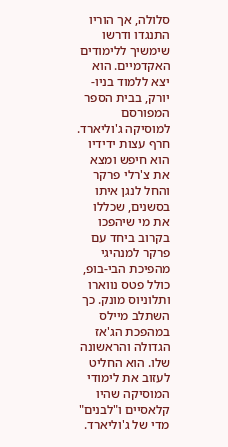סלולה, אך הוריו התנגדו ודרשו שימשיך ללימודים האקדמיים. הוא יצא ללמוד בניו-יורק, בבית הספר המפורסם למוסיקה ג'וליארד.
חרף עצות ידידיו הוא חיפש ומצא את צ'רלי פרקר והחל לנגן איתו בסשנים, שכללו את מי שיהפכו בקרוב ביחד עם פרקר למנהיגי מהפיכת הבי-בופ, כולל פטס נווארו ותלוניוס מונק. כך השתלב מיילס במהפכת הג'אז הגדולה והראשונה שלו. הוא החליט לעזוב את לימודי המוסיקה שהיו קלאסיים ו"לבנים" מדי של ג'וליארד.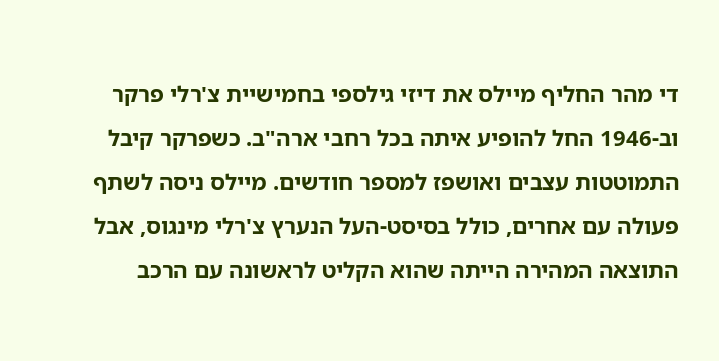די מהר החליף מיילס את דיזי גילספי בחמישיית צ'רלי פרקר וב-1946 החל להופיע איתה בכל רחבי ארה"ב. כשפרקר קיבל התמוטטות עצבים ואושפז למספר חודשים. מיילס ניסה לשתף פעולה עם אחרים, כולל בסיסט-העל הנערץ צ'רלי מינגוס, אבל התוצאה המהירה הייתה שהוא הקליט לראשונה עם הרכב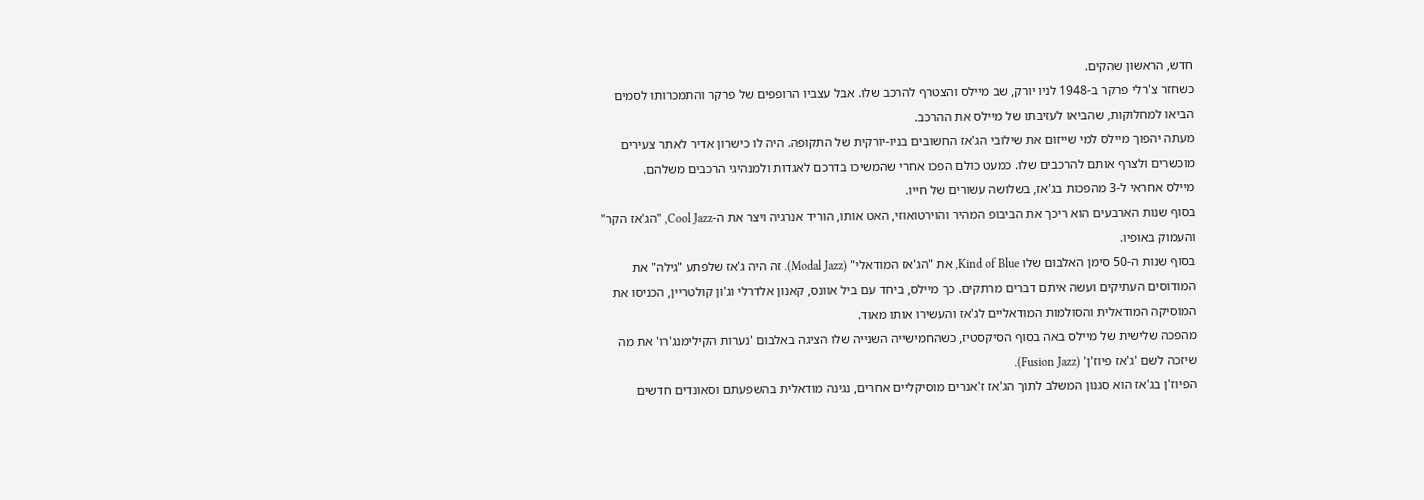חדש, הראשון שהקים.
כשחזר צ'רלי פרקר ב-1948 לניו יורק, שב מיילס והצטרף להרכב שלו. אבל עצביו הרופפים של פרקר והתמכרותו לסמים הביאו למחלוקות, שהביאו לעזיבתו של מיילס את ההרכב.
מעתה יהפוך מיילס למי שייזום את שילובי הג'אז החשובים בניו-יורקית של התקופה. היה לו כישרון אדיר לאתר צעירים מוכשרים ולצרף אותם להרכבים שלו. כמעט כולם הפכו אחרי שהמשיכו בדרכם לאגדות ולמנהיגי הרכבים משלהם.
מיילס אחראי ל-3 מהפכות בג'אז, בשלושה עשורים של חייו.
בסוף שנות הארבעים הוא ריכך את הביבופ המהיר והוירטואוזי, האט אותו, הוריד אנרגיה ויצר את ה-Cool Jazz, "הג'אז הקר" והעמוק באופיו.
בסוף שנות ה-50 סימן האלבום שלו Kind of Blue, את "הג'אז המודאלי" (Modal Jazz). זה היה ג'אז שלפתע "גילה" את המודוסים העתיקים ועשה איתם דברים מרתקים. כך מיילס, ביחד עם ביל אוונס, קאנון אלדרלי וג'ון קולטריין, הכניסו את המוסיקה המודאלית והסולמות המודאליים לג'אז והעשירו אותו מאוד.
מהפכה שלישית של מיילס באה בסוף הסיקסטיז, כשהחמישייה השנייה שלו הציגה באלבום 'נערות הקילימנג'רו' את מה שיזכה לשם 'ג'אז פיוז'ן' (Fusion Jazz).
הפיוז'ן בג'אז הוא סגנון המשלב לתוך הג'אז ז'אנרים מוסיקליים אחרים, נגינה מודאלית בהשפעתם וסאונדים חדשים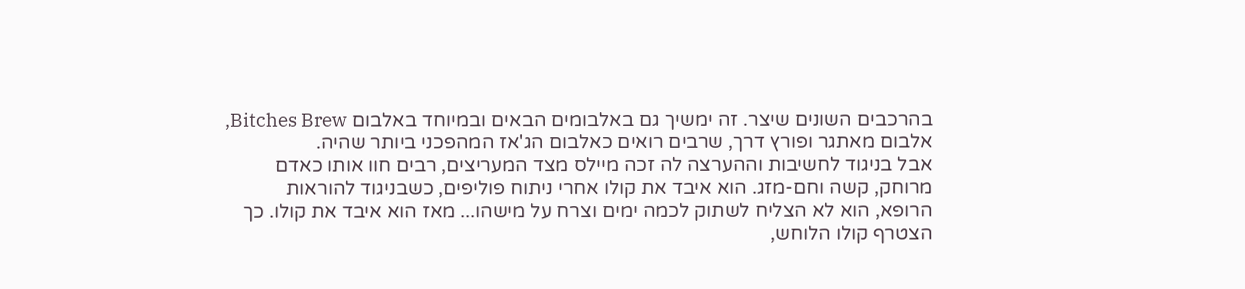בהרכבים השונים שיצר. זה ימשיך גם באלבומים הבאים ובמיוחד באלבום Bitches Brew, אלבום מאתגר ופורץ דרך, שרבים רואים כאלבום הג'אז המהפכני ביותר שהיה.
אבל בניגוד לחשיבות וההערצה לה זכה מיילס מצד המעריצים, רבים חוו אותו כאדם מרוחק, קשה וחם-מזג. הוא איבד את קולו אחרי ניתוח פוליפים, כשבניגוד להוראות הרופא, הוא לא הצליח לשתוק לכמה ימים וצרח על מישהו... מאז הוא איבד את קולו. כך הצטרף קולו הלוחש,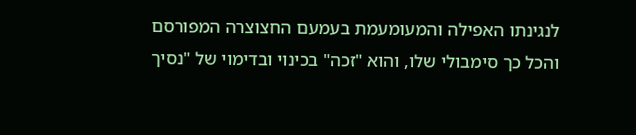לנגינתו האפילה והמעומעמת בעמעם החצוצרה המפורסם והכל כך סימבולי שלו, והוא "זכה" בכינוי ובדימוי של "נסיך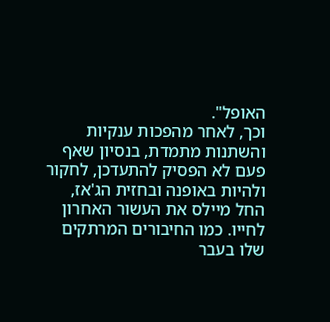האופל".
וכך, לאחר מהפכות ענקיות והשתנות מתמדת, בנסיון שאף פעם לא הפסיק להתעדכן, לחקור ולהיות באופנה ובחזית הג'אז, החל מיילס את העשור האחרון לחייו. כמו החיבורים המרתקים שלו בעבר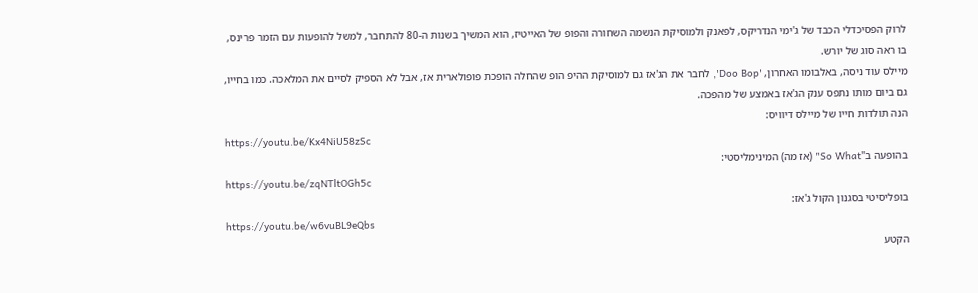לרוק הפסיכדלי הכבד של ג'ימי הנדריקס, לפאנק ולמוסיקת הנשמה השחורה והפופ של האייטיז, הוא המשיך בשנות ה-80 להתחבר, למשל להופעות עם הזמר פרינס, בו ראה סוג של יורש.
מיילס עוד ניסה, באלבומו האחרון, 'Doo Bop', לחבר את הג'אז גם למוסיקת ההיפ הופ שהחלה הופכת פופולארית אז, אבל לא הספיק לסיים את המלאכה. כמו בחייו, גם ביום מותו נתפס ענק הג'אז באמצע של מהפכה.
הנה תולדות חייו של מיילס דיוויס:
https://youtu.be/Kx4NiU58zSc
בהופעה ב"So What" (אז מה) המינימליסטי:
https://youtu.be/zqNTltOGh5c
בופליסיטי בסגנון הקול ג'אז:
https://youtu.be/w6vuBL9eQbs
הקטע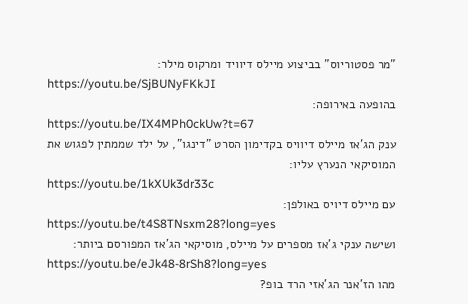"מר פסטוריוס" בביצוע מיילס דיוויד ומרקוס מילר:
https://youtu.be/SjBUNyFKkJI
בהופעה באירופה:
https://youtu.be/IX4MPh0ckUw?t=67
ענק הג'אז מיילס דיוויס בקדימון הסרט "דינגו", על ילד שממתין לפגוש את המוסיקאי הנערץ עליו:
https://youtu.be/1kXUk3dr33c
עם מיילס דיויס באולפן:
https://youtu.be/t4S8TNsxm28?long=yes
ושישה ענקי ג'אז מספרים על מיילס, מוסיקאי הג'אז המפורסם ביותר:
https://youtu.be/eJk48-8rSh8?long=yes
מהו הז'אנר הג'אזי הרד בופ?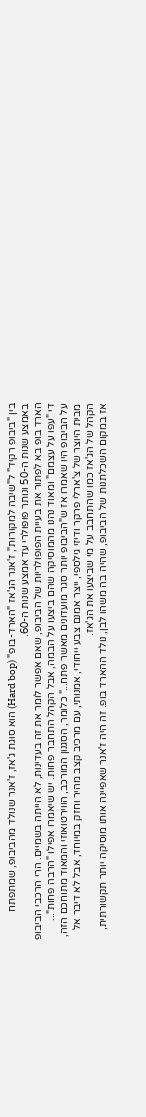בין "ביבופ רקיד" ל"שיבה למקורות", ז'אנר הג'אז "הארד-בופ" (Hard bop) הוא סוגת ג'אז, ז'אנר שנולד מהביבופ, שמתפתח באמצע שנות ה-50 ונותר פופולרי עד אמצע שנות ה-60.
הארד בופ בא לפתור את בעיית הפופולריות של הביבופ, שאם אפשר לומר את זה בעדינות, לא הייתה בשמיים. הרי הרכבי הביבופ די "עפו על עצמם" ומאוד נהנו מהמוסיקה שהם ביצעו על הבמה, אבל הקהל התחבר פחות. יש שיאמרו אפילו "הרבה פחות"...
על הביבופ היו שאמרו אז ש"הביבופ יותר סגר מועדונים מאשר פתח..." כלומר, הסגנון המורכב, הווירטואוזי והמאוד מתוחכם הזה, מבית היוצר של צ'ארלי פרקר ודיזי גילספי, ייצר אמנם צבע ייחודי, אמנותי, עם מרכיב קצב מהיר וחזק במיוחד, אבל לא דיבר אל הקהל של הג'אז כמו שהתחבב על מי שביצעו את הג'אז.
אז במקום השכלתנות של הביבופ, שהיה בה משהו לבן, נולד ההארד בופ. זה היה ז'אנר שאפיינה אותו מוסיקה יותר תקשורתית,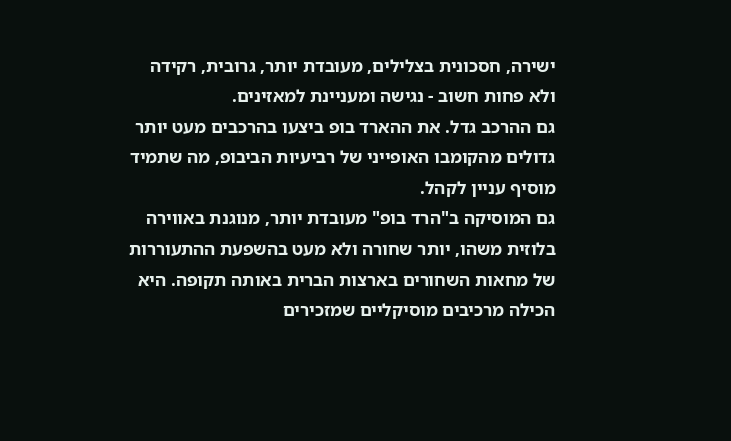ישירה, חסכונית בצלילים, מעובדת יותר, גרובית, רקידה ולא פחות חשוב - נגישה ומעניינת למאזינים.
גם ההרכב גדל. את ההארד בופ ביצעו בהרכבים מעט יותר גדולים מהקומבו האופייני של רביעיות הביבופ, מה שתמיד מוסיף עניין לקהל.
גם המוסיקה ב"הרד בופ" מעובדת יותר, מנוגנת באווירה בלוזית משהו, יותר שחורה ולא מעט בהשפעת ההתעוררות של מחאות השחורים בארצות הברית באותה תקופה. היא הכילה מרכיבים מוסיקליים שמזכירים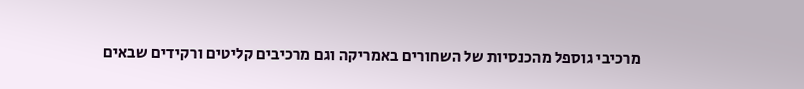מרכיבי גוספל מהכנסיות של השחורים באמריקה וגם מרכיבים קליטים ורקידים שבאים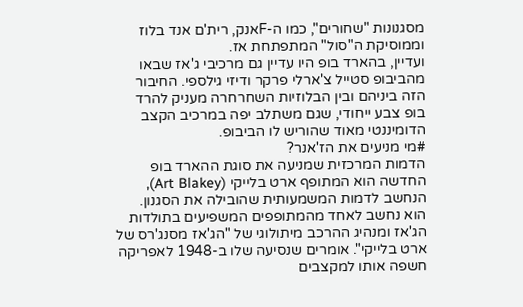מסגנונות "שחורים", כמו ה-Fאנק, רית'ם אנד בלוז וממוסיקת ה"סול" המתפתחת אז.
ועדיין, בהארד בופ היו עדיין גם מרכיבי ג'אז שבאו מהביבופ סטייל צ'ארלי פרקר ודיזי גילספי. החיבור הזה ביניהם ובין הבלוזיות השחרחרה מעניק להרד בופ צבע ייחודי, שגם משתלב יפה במרכיב הקצב הדומיננטי מאוד שהוריש לו הביבופ.
#מי מניעים את הז'אנר?
הדמות המרכזית שמניעה את סוגת ההארד בופ החדשה הוא המתופף ארט בלייקי (Art Blakey), הנחשב לדמות המשמעותית שהובילה את הסגנון. הוא נחשב לאחד מהמתופפים המשפיעים בתולדות הג'אז ומנהיג ההרכב מיתולוגי של "הג'אז מסנג'רס של ארט בלייקי". אומרים שנסיעה שלו ב-1948 לאפריקה חשפה אותו למקצבים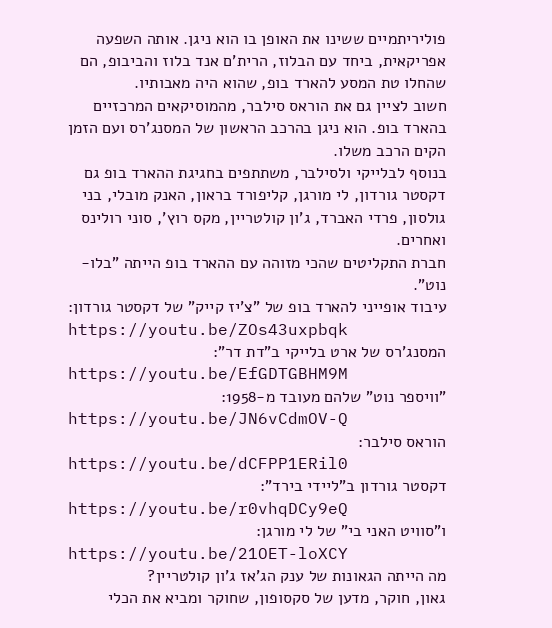פוליריתמיים ששינו את האופן בו הוא ניגן. אותה השפעה אפריקאית, ביחד עם הבלוז, הרית'ם אנד בלוז והביבופ, הם שהחלו טת המסע להארד בופ, שהוא היה מאבותיו.
חשוב לציין גם את הוראס סילבר, מהמוסיקאים המרכזיים בהארד בופ. הוא ניגן בהרכב הראשון של המסנג'רס ועם הזמן הקים הרכב משלו.
בנוסף לבלייקי ולסילבר, משתתפים בחגיגת ההארד בופ גם דקסטר גורדון, לי מורגן, קליפורד בראון, האנק מובלי, בני גולסון, פרדי האברד, ג'ון קולטריין, מקס רוץ', סוני רולינס ואחרים.
חברת התקליטים שהכי מזוהה עם ההארד בופ הייתה "בלו-נוט".
עיבוד אופייני להארד בופ של "צ'יז קייק" של דקסטר גורדון:
https://youtu.be/ZOs43uxpbqk
המסנג'רס של ארט בלייקי ב"דת דר":
https://youtu.be/EfGDTGBHM9M
"וויספר נוט" שלהם מעובד מ-1958:
https://youtu.be/JN6vCdmOV-Q
הוראס סילבר:
https://youtu.be/dCFPP1ERil0
דקסטר גורדון ב"ליידי בירד":
https://youtu.be/r0vhqDCy9eQ
ו"סוויט האני בי" של לי מורגן:
https://youtu.be/21OET-loXCY
מה הייתה הגאונות של ענק הג'אז ג'ון קולטריין?
גאון, חוקר, מדען של סקסופון, שחוקר ומביא את הכלי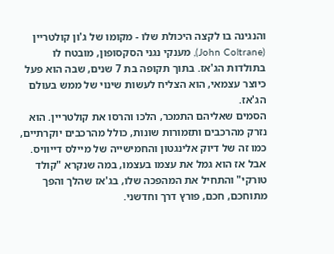והנגינה בו לקצה היכולת שלו - מקומו של ג'ון קולטריין (John Coltrane), מענקי נגני הסקסופון, מובטח לו בתולדות הג'אז. בתוך תקופה בת 7 שנים, שבה הוא פעל כיוצר עצמאי, הוא הצליח לעשות שינוי של ממש בעולם הג'אז.
הסמים שאליהם התמכר, הלכו והרסו את קולטריין. הוא נזרק מהרכבים ותזמורות שונות, כולל מהרכבים יוקרתיים, כמו זה של דיוק אלינגטון והחמישייה של מיילס דייוויס. אבל אז הוא גמל את עצמו בעצמו, במה שנקרא "קולד טורקי" והתחיל את המהפכה שלו, בג'אז שהלך והפך מתוחכם, חכם, פורץ דרך וחדשני.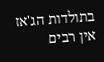בתולדות הג'אז אין רבים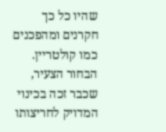שהיו כל כך חקרנים ומהפכנים כמו קולטריין. הבחור הצעיר, שכבר זכה בכינוי המדויק לחריצותו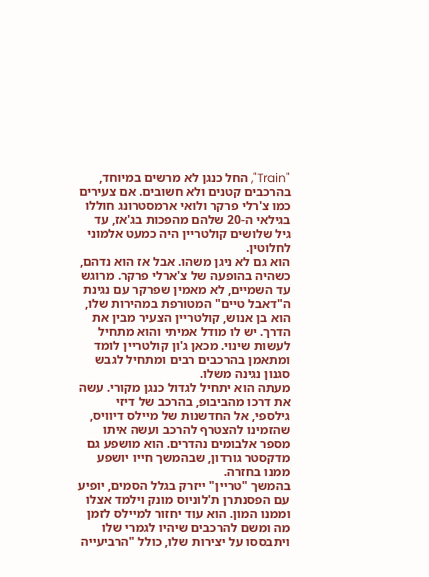"Train", החל כנגן לא מרשים במיוחד, בהרכבים קטנים ולא חשובים. אם צעירים כמו צ'רלי פרקר ולואי ארמסטרונג חוללו בגילאי ה-20 שלהם מהפכות בג'אז, עד גיל שלושים קולטריין היה כמעט אלמוני לחלוטין.
הוא גם לא ניגן משהו. אבל אז הוא נדהם, כשהיה בהופעה של צ'ארלי פרקר. מרוגש עד השמיים, לא מאמין שפרקר עם נגינת ה"דאבל טיים" המטורפת במהירות שלו, הוא בן אנוש, קולטריין הצעיר מבין את הדרך. יש לו מודל אמיתי והוא מתחיל לעשות שינוי. מכאן ג'ון קולטריין לומד ומתאמן בהרכבים רבים ומתחיל לגבש סגנון נגינה משלו.
מעתה הוא יתחיל לגדול כנגן מקורי. עשה את דרכו מהביבופ, בהרכב של דיזי גילספי, אל החדשנות של מיילס דיוויס, שהזמינו להצטרף להרכב ועשה איתו מספר אלבומים נהדרים. הוא מושפע גם מדקסטר גורדון, שבהמשך חייו יושפע ממנו בחזרה.
בהמשך "טריין" ייזרק בגלל הסמים, יופיע עם הפסנתרן ת'לוניוס מונק וילמד אצלו וממנו המון. הוא עוד יחזור למיילס לזמן מה ומשם להרכבים שיהיו לגמרי שלו ויתבססו על יצירות שלו, כולל "הרביעייה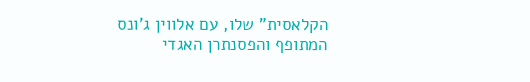הקלאסית" שלו, עם אלווין ג'ונס המתופף והפסנתרן האגדי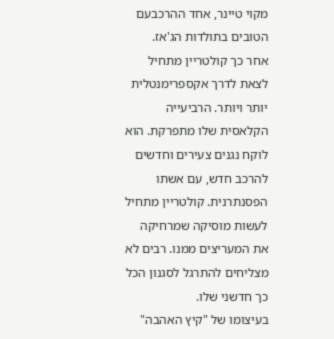מקוי טיינר, אחד ההרכבעם הטובים בתולדות הג'אז.
אחר כך קולטריין מתחיל לצאת לדרך אקספרימנטלית יותר ויותר. הרביעייה הקלאסית שלו מתפרקת. הוא לוקח נגנים צעירים וחדשים להרכב חדש, עם אשתו הפסנתרנית. קולטריין מתחיל לעשות מוסיקה שמרחיקה את המעריצים ממנו. רבים לא מצליחים להתרגל לסגנון הכל כך חדשני שלו.
בעיצומו של "קיץ האהבה"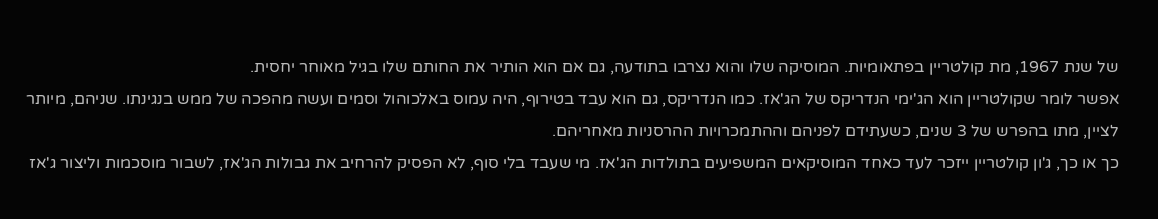של שנת 1967, מת קולטריין בפתאומיות. המוסיקה שלו והוא נצרבו בתודעה, גם אם הוא הותיר את החותם שלו בגיל מאוחר יחסית.
אפשר לומר שקולטריין הוא הג'ימי הנדריקס של הג'אז. כמו הנדריקס, גם הוא עבד בטירוף, היה עמוס באלכוהול וסמים ועשה מהפכה של ממש בנגינתו. שניהם, מיותר לציין, מתו בהפרש של 3 שנים, כשעתידם לפניהם וההתמכרויות ההרסניות מאחריהם.
כך או כך, ג'ון קולטריין ייזכר לעד כאחד המוסיקאים המשפיעים בתולדות הג'אז. מי שעבד בלי סוף, לא הפסיק להרחיב את גבולות הג'אז, לשבור מוסכמות וליצור ג'אז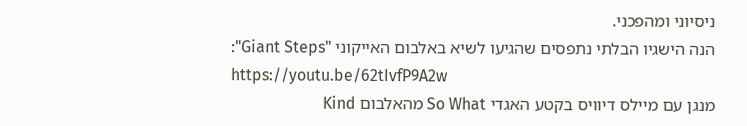ניסיוני ומהפכני.
הנה הישגיו הבלתי נתפסים שהגיעו לשיא באלבום האייקוני "Giant Steps":
https://youtu.be/62tIvfP9A2w
מנגן עם מיילס דיוויס בקטע האגדי So What מהאלבום Kind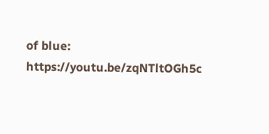of blue:
https://youtu.be/zqNTltOGh5c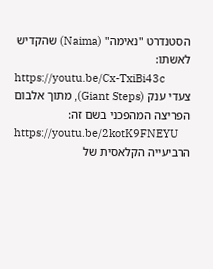הסטנדרט "נאימה" (Naima) שהקדיש לאשתו:
https://youtu.be/Cx-TxiBi43c
צעדי ענק (Giant Steps), מתוך אלבום הפריצה המהפכני בשם זה:
https://youtu.be/2kotK9FNEYU
הרביעייה הקלאסית של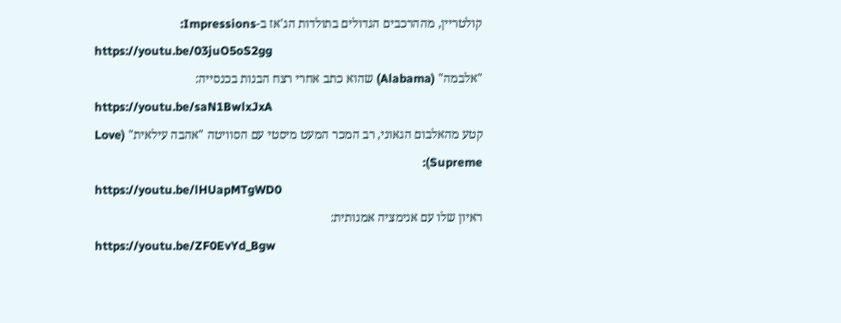קולטריין, מההרכבים הגדולים בתולדות הג'אז ב-Impressions:
https://youtu.be/03juO5oS2gg
"אלבמה" (Alabama) שהוא כתב אחרי רצח הבנות בכנסייה:
https://youtu.be/saN1BwlxJxA
קטע מהאלבום הגאוני, רב המכר המעט מיסטי עם הסוויטה "אהבה עילאית" (Love Supreme):
https://youtu.be/lHUapMTgWD0
ראיון שלו עם אנימציה אמנותית:
https://youtu.be/ZF0EvYd_Bgw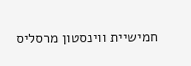חמישיית ווינסטון מרסליס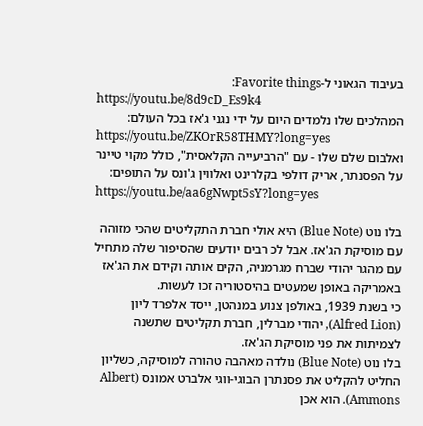בעיבוד הגאוני ל-Favorite things:
https://youtu.be/8d9cD_Es9k4
המהלכים שלו נלמדים היום על ידי נגני ג'אז בכל העולם:
https://youtu.be/ZKOrR58THMY?long=yes
ואלבום שלם שלו - עם "הרביעייה הקלאסית", כולל מקוי טיינר על הפסנתר, אריק דולפי בקלרינט ואלווין ג'ונס על התופים:
https://youtu.be/aa6gNwpt5sY?long=yes

בלו נוט (Blue Note) היא אולי חברת התקליטים שהכי מזוהה עם מוסיקת הג'אז. אבל לכ רבים יודעים שהסיפור שלה מתחיל עם מהגר יהודי שברח מגרמניה, הקים אותה וקידם את הג'אז באמריקה באופן שמעטים בהיסטוריה זכו לעשות.
כי בשנת 1939, באולפן צנוע במנהטן, ייסד אלפרד ליון (Alfred Lion), יהודי מברלין, חברת תקליטים שתשנה לצמיתות את פני מוסיקת הג'אז.
בלו נוט (Blue Note) נולדה מאהבה טהורה למוסיקה, כשליון החליט להקליט את פסנתרן הבוגי-ווגי אלברט אמונס (Albert Ammons). הוא אכן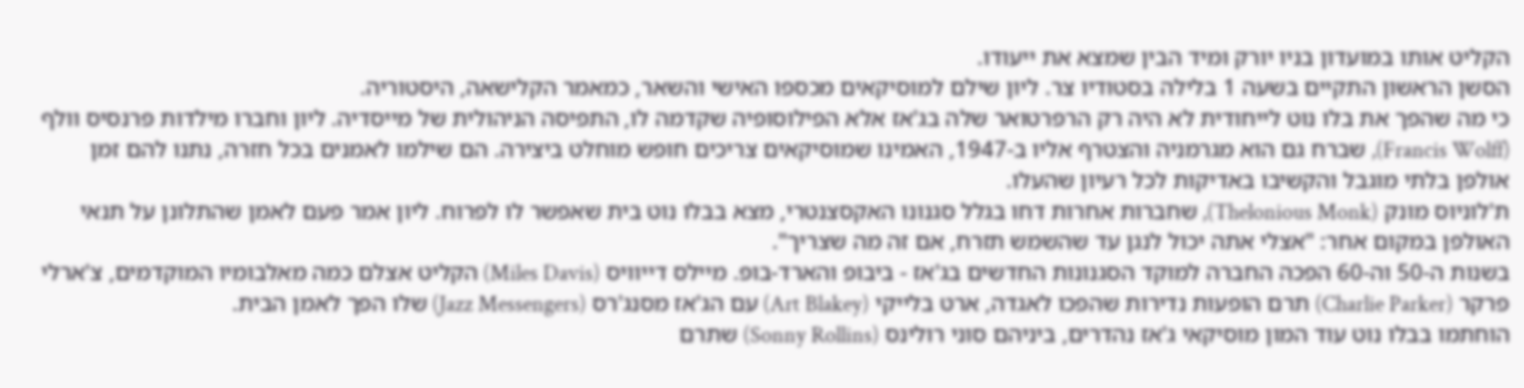הקליט אותו במועדון בניו יורק ומיד הבין שמצא את ייעודו.
הסשן הראשון התקיים בשעה 1 בלילה בסטודיו צר. ליון שילם למוסיקאים מכספו האישי והשאר, כמאמר הקלישאה, היסטוריה.
כי מה שהפך את בלו נוט לייחודית לא היה רק הרפרטואר שלה בג'אז אלא הפילוסופיה שקדמה לו, התפיסה הניהולית של מייסדיה. ליון וחברו מילדות פרנסיס וולף (Francis Wolff), שברח גם הוא מגרמניה והצטרף אליו ב-1947, האמינו שמוסיקאים צריכים חופש מוחלט ביצירה. הם שילמו לאמנים בכל חזרה, נתנו להם זמן אולפן בלתי מוגבל והקשיבו באדיקות לכל רעיון שהעלו.
ת'לוניוס מונק (Thelonious Monk), שחברות אחרות דחו בגלל סגנונו האקסצנטרי, מצא בבלו נוט בית שאפשר לו לפרוח. ליון אמר פעם לאמן שהתלונן על תנאי האולפן במקום אחר: "אצלי אתה יכול לנגן עד שהשמש תזרח, אם זה מה שצריך".
בשנות ה-50 וה-60 הפכה החברה למוקד הסגנונות החדשים בג'אז - ביבופ והארד-בופ. מיילס דייוויס (Miles Davis) הקליט אצלם כמה מאלבומיו המוקדמים, צ'ארלי פרקר (Charlie Parker) תרם הופעות נדירות שהפכו לאגדה, ארט בלייקי (Art Blakey) עם הג'אז מסנג'רס (Jazz Messengers) שלו הפך לאמן הבית.
הוחתמו בבלו נוט עוד המון מוסיקאי ג'אז נהדרים, ביניהם סוני רולינס (Sonny Rollins) שתרם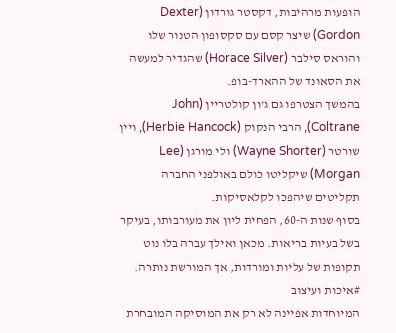הופעות מרהיבות, דקסטר גורדון (Dexter Gordon) שיצר קסם עם סקסופון הטנור שלו והוראס סילבר (Horace Silver) שהגדיר למעשה את הסאונד של ההארד-בופ.
בהמשך הצטרפו גם ג'ון קולטריין (John Coltrane), הרבי הנקוק (Herbie Hancock), ויין שורטר (Wayne Shorter) ולי מורגן (Lee Morgan) שיקליטו כולם באולפני החברה תקליטים שיהפכו לקלאסיקות.
בסוף שנות ה-60, הפחית ליון את מעורבותו, בעיקר בשל בעיות בריאות. מכאן ואילך עברה בלו נוט תקופות של עליות ומורדות, אך המורשת נותרה.
#איכות ועיצוב
המיוחדות אפיינה לא רק את המוסיקה המובחרת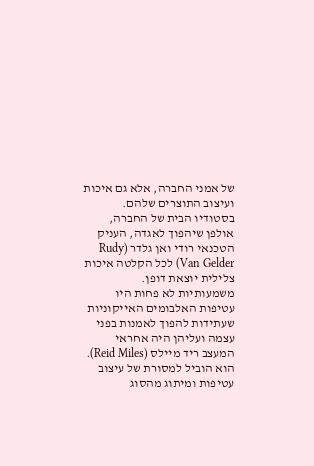של אמני החברה, אלא גם איכות ועיצוב התוצרים שלהם.
בסטודיו הבית של החברה, אולפן שיהפוך לאגדה, העניק הטכנאי רודי ואן גלדר (Rudy Van Gelder) לכל הקלטה איכות צלילית יוצאת דופן.
משמעותיות לא פחות היו עטיפות האלבומים האייקוניות שעתידות להפוך לאמנות בפני עצמה ועליהן היה אחראי המעצב ריד מיילס (Reid Miles). הוא הוביל למסורת של עיצוב עטיפות ומיתוג מהסוג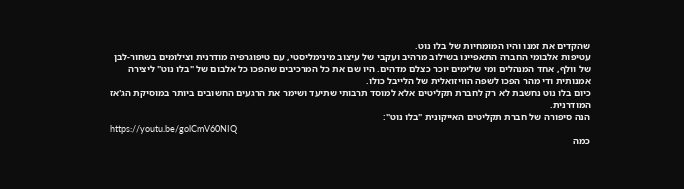שהקדים את זמנו והיו המומחיות של בלו נוט.
עטיפות אלבומי החברה התאפיינו בשילוב מרהיב ועקבי של עיצוב מינימליסטי, עם טיפוגרפיה מודרנית וצילומים בשחור-לבן של וולף, אחד המנהלים ומי שלימים יוכר כצלם מדהים. היו שם את כל המרכיבים שהפכו כל אלבום של "בלו נוט" ליצירה אמנותית ודי מהר הפכו לשפה הוויזואלית של הלייבל כולו.
כיום בלו נוט נחשבת לא רק לחברת תקליטים אלא למוסד תרבותי שתיעד ושימר את הרגעים החשובים ביותר במוסיקת הג'אז המודרנית.
הנה סיפורה של חברת תקליטים האייקונית "בלו נוט":
https://youtu.be/golCmV60NIQ
כמה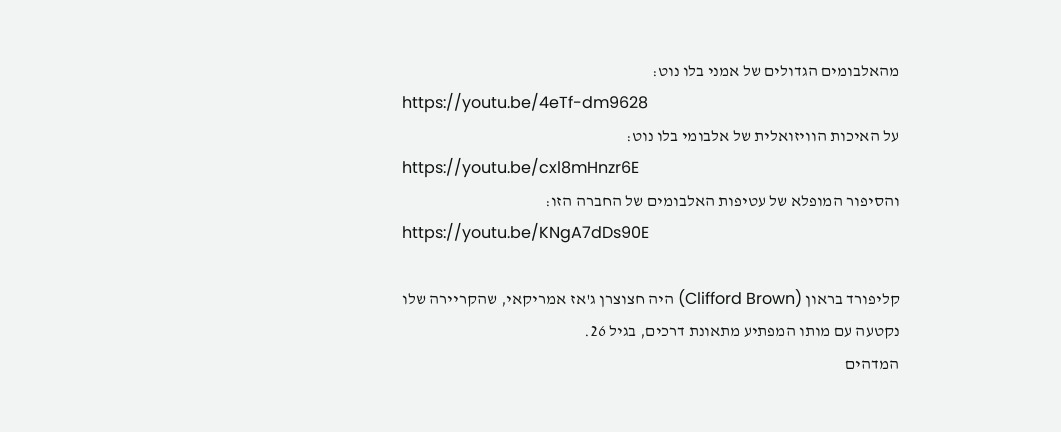מהאלבומים הגדולים של אמני בלו נוט:
https://youtu.be/4eTf-dm9628
על האיכות הוויזואלית של אלבומי בלו נוט:
https://youtu.be/cxl8mHnzr6E
והסיפור המופלא של עטיפות האלבומים של החברה הזו:
https://youtu.be/KNgA7dDs90E

קליפורד בראון (Clifford Brown) היה חצוצרן ג'אז אמריקאי, שהקריירה שלו נקטעה עם מותו המפתיע מתאונת דרכים, בגיל 26.
המדהים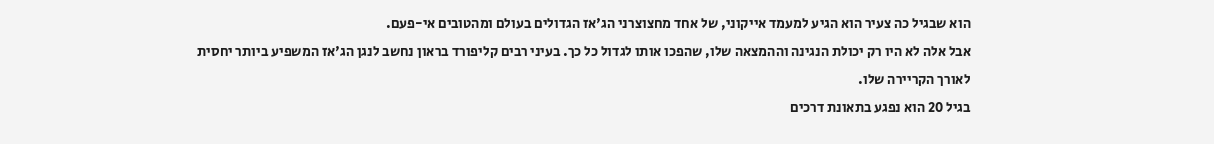הוא שבגיל כה צעיר הוא הגיע למעמד אייקוני, של אחד מחצוצרני הג'אז הגדולים בעולם ומהטובים אי-פעם.
אבל אלה לא היו רק יכולת הנגינה וההמצאה שלו, שהפכו אותו לגדול כל כך. בעיני רבים קליפורד בראון נחשב לנגן הג'אז המשפיע ביותר יחסית לאורך הקריירה שלו.
בגיל 20 הוא נפגע בתאונת דרכים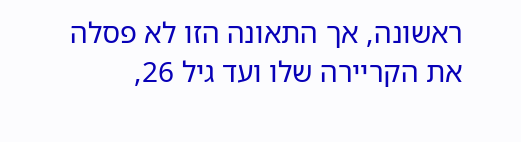ראשונה, אך התאונה הזו לא פסלה את הקריירה שלו ועד גיל 26,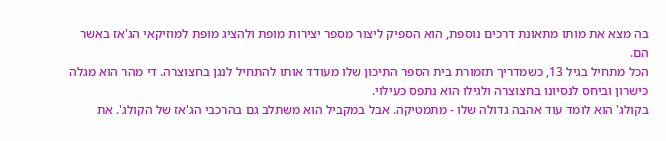בה מצא את מותו מתאונת דרכים נוספת, הוא הספיק ליצור מספר יצירות מופת ולהציג מופת למוזיקאי הג'אז באשר הם.
הכל מתחיל בגיל 13, כשמדריך תזמורת בית הספר התיכון שלו מעודד אותו להתחיל לנגן בחצוצרה. די מהר הוא מגלה כישרון וביחס לנסיונו בחצוצרה ולגילו הוא נתפס כעילוי.
בקולג' הוא לומד עוד אהבה גדולה שלו - מתמטיקה. אבל במקביל הוא משתלב גם בהרכבי הג'אז של הקולג'. את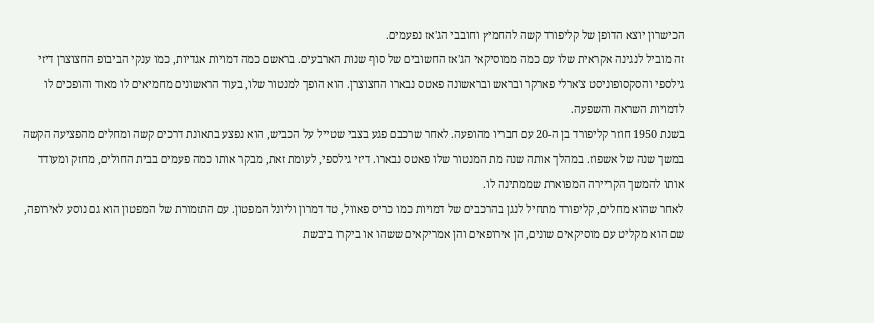הכישרון יוצא הדופן של קליפורד קשה להחמיץ וחובבי הג'אז נפעמים.
זה מוביל לנגינה אקראית שלו עם כמה ממוסיקאי הג'אז החשובים של סוף שנות הארבעים. בראשם כמה דמויות אגדיות, כמו ענקי הביבופ החצוצרן דיזי גילספי והסקסופוניסט צ'ארלי פארקר ובראש ובראשונה פאטס נבארו החצוצרן. הוא הופך למנטור שלו, בעוד הראשונים מחמיאים לו מאוד והופכים לו לדמויות השראה והשפעה.
בשנת 1950 חוזר קליפורד בן ה-20 עם חבריו מהופעה. לאחר שרכבם פגע בצבי שטייל על הכביש, הוא נפצע בתאונת דרכים קשה ומחלים מהפציעה הקשה במשך שנה של אשפוז. במהלך אותה שנה מת המנטור שלו פאטס נבארו. דיזי גילספי, לעומת זאת, מבקר אותו כמה פעמים בבית החולים, מחזק ומעודד אותו להמשך הקריירה המפוארת שממתינה לו.
לאחר שהוא מחלים, קליפורד מתחיל לנגן בהרכבים של דמויות כמו כריס פאוול, טד דמרון וליונל המפטון. עם התזמורת של המפטון הוא גם נוסע לאירופה, שם הוא מקליט עם מוסיקאים שונים, הן אירופאים והן אמריקאים ששהו או ביקרו ביבשת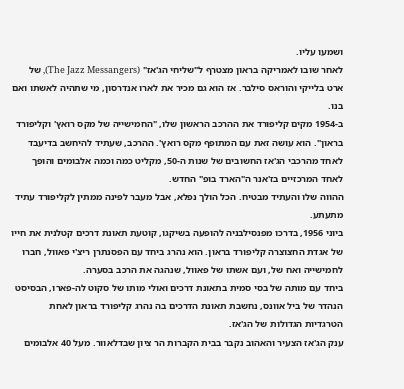ושמעו עליו.
לאחר שובו לאמריקה בראון מצטרף ל"שליחי הג'אז" (The Jazz Messangers), של ארט בלייקי והוראס סילבר. אז הוא גם מכיר את לארו אנדרסון, מי שתהיה לאשתו ואם בנו.
ב-1954 מקים קליפורד את ההרכב הראשון שלו, "החמישייה של מקס רואץ' וקליפורד בראון". הוא עושה זאת עם המתופף מקס רואץ'. ההרכב, שעתיד להיחשב בדיעבד לאחד מהרכבי הג'אז החשובים של שנות ה-50, מקליט כמה וכמה אלבומים והופך לאחד המרכזיים בז'אנר ה"הארד בופ" החדש.
ההווה שלו והעתיד מבטיח. הכל הולך נפלא, אבל מעבר לפינה ממתין לקליפורד עתיד מתעתע.
ביוני 1956, בדרכו מפנסילבניה להופעה בשיקגו, קוטעת תאונת דרכים קטלנית את חייו של אגדת החצוצרה קליפורד בראון. הוא נהרג ביחד עם הפסנתרן ריצ'י פאוול, חברו לחמישייה ואח של, ועם אשתו של פאוול, שנהגה את הרכב בסערה.
ביחד עם מותה של בסי סמית בתאונת דרכים ואולי מותו של סקוט לה-פארו, הבסיסט הנהדר של ביל אוונס, נחשבת תאונת הדרכים בה נהרג קליפורד בראון לאחת הטרגדיות הגדולות של הג'אז.
ענק הג'אז הצעיר והאהוב נקבר בבית הקברות הר ציון שבדלאוור. מעל 40 אלבומים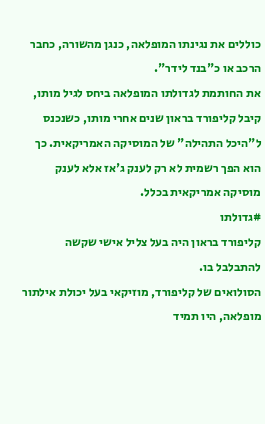כוללים את נגינתו המופלאה, כנגן מהשורה, כחבר הרכב או כ"בנד לידר".
את החותמת לגדולתו המופלאה ביחס לגיל מותו, קיבל קליפורד בראון שנים אחרי מותו, כשנכנס ל"היכל התהילה" של המוסיקה האמריקאית. כך הוא הפך רשמית לא רק לענק ג'אז אלא לענק מוסיקה אמריקאית בכלל.
#גדולתו
קליפורד בראון היה בעל צליל אישי שקשה להתבלבל בו.
הסולואים של קליפורד, מוזיקאי בעל יכולת אילתור מופלאה, היו תמיד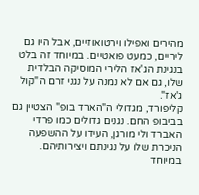מהירים ואפילו וירטואוזיים, אבל היו גם ליריים, כמעט פואטיים. במיוחד זה בלט בנגינת הג'אז הלירי המוסיקה הבלדית שלו, גם אם לא נמנה על נגני זרם ה"קול ג'אז".
קליפורד, מגדולי ה"הארד בופ" הצטיין גם בביבופ החם. נגנים גדולים כמו פרדי האברד ולי מורגן, העידו על ההשפעה הניכרת שלו על נגינתם ויצירותיהם. במיוחד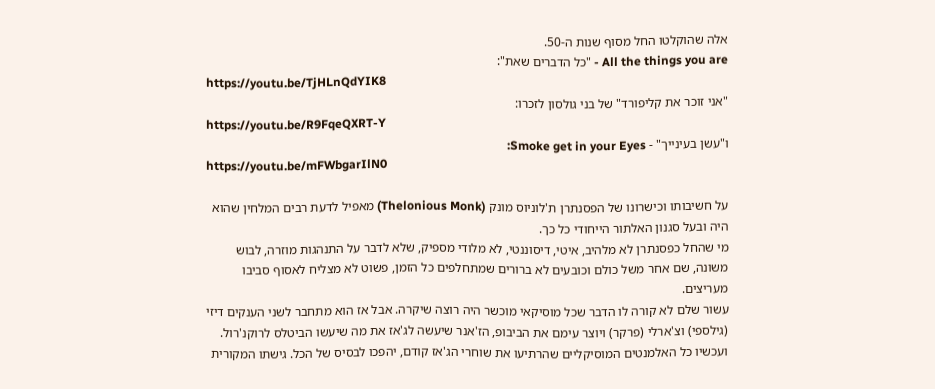אלה שהוקלטו החל מסוף שנות ה-50.
All the things you are - "כל הדברים שאת":
https://youtu.be/TjHLnQdYIK8
"אני זוכר את קליפורד" של בני גולסון לזכרו:
https://youtu.be/R9FqeQXRT-Y
ו"עשן בעינייך" - Smoke get in your Eyes:
https://youtu.be/mFWbgarIlN0

על חשיבותו וכישרונו של הפסנתרן ת'לוניוס מונק (Thelonious Monk) מאפיל לדעת רבים המלחין שהוא היה ובעל סגנון האלתור הייחודי כל כך.
מי שהחל כפסנתרן לא מלהיב, איטי, דיסוננטי, לא מלודי מספיק, שלא לדבר על התנהגות מוזרה, לבוש משונה, שם אחר משל כולם וכובעים לא ברורים שמתחלפים כל הזמן, פשוט לא מצליח לאסוף סביבו מעריצים.
עשור שלם לא קורה לו הדבר שכל מוסיקאי מוכשר היה רוצה שיקרה. אבל אז הוא מתחבר לשני הענקים דיזי (גילספי) וצ'ארלי (פרקר) ויוצר עימם את הביבופ, הז'אנר שיעשה לג'אז את מה שיעשו הביטלס לרוקנ'רול.
ועכשיו כל האלמנטים המוסיקליים שהרתיעו את שוחרי הג'אז קודם, יהפכו לבסיס של הכל. גישתו המקורית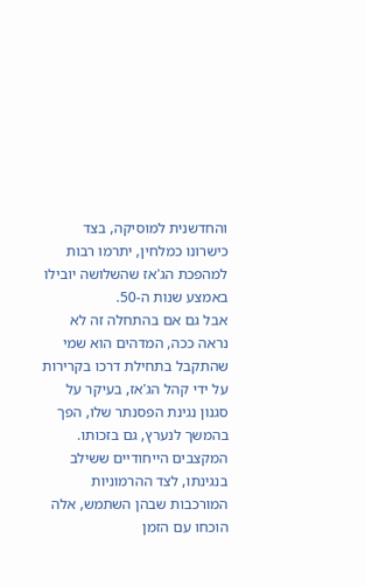והחדשנית למוסיקה, בצד כישרונו כמלחין, יתרמו רבות למהפכת הג'אז שהשלושה יובילו באמצע שנות ה-50.
אבל גם אם בהתחלה זה לא נראה ככה, המדהים הוא שמי שהתקבל בתחילת דרכו בקרירות על ידי קהל הג'אז, בעיקר על סגנון נגינת הפסנתר שלו, הפך בהמשך לנערץ, גם בזכותו. המקצבים הייחודיים ששילב בנגינתו, לצד ההרמוניות המורכבות שבהן השתמש, אלה הוכחו עם הזמן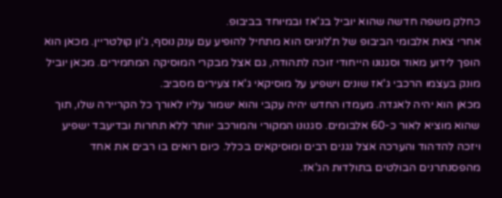כחלק משפה חדשה שהוא יוביל בג'אז ובמיוחד בביבופ.
אחרי צאת אלבומי הביבופ של ת'לוניוס הוא מתחיל להופיע עם ענק נוסף, ג'ון קולטריין. מכאן הוא הופך לידוע מאוד וסגנונו הייחודי זוכה לתהודה, גם אצל מבקרי המוסיקה המחמירים. מכאן יוביל מונק בעצמו הרכבי ג'אז שונים וישפיע על מוסיקאי ג'אז צעירים מסביב.
מכאן הוא יהיה לאגדה. מעמדו החדש יהיה עקבי והוא ישמור עליו לאורך כל הקריירה שלו, תוך שהוא מוציא לאור כ-60 אלבומים. סגנונו המקורי והמורכב יוותר ללא תחרות ובדיעבד ישפיע ויזכה להדהוד והערכה אצל נגנים רבים ומוסיקאים בכלל. כיום רואים בו רבים את אחד מהפסנתרנים הבולטים בתולדות הג'אז.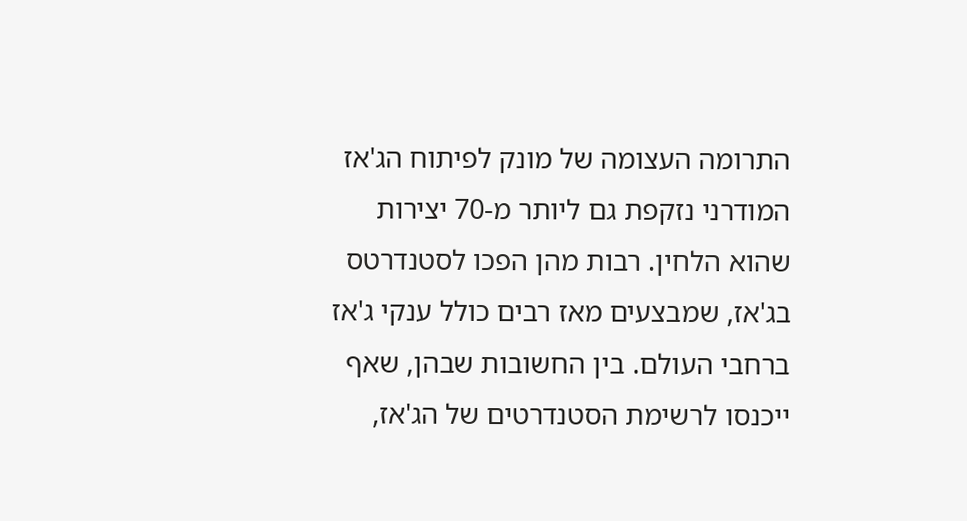התרומה העצומה של מונק לפיתוח הג'אז המודרני נזקפת גם ליותר מ-70 יצירות שהוא הלחין. רבות מהן הפכו לסטנדרטס בג'אז, שמבצעים מאז רבים כולל ענקי ג'אז ברחבי העולם. בין החשובות שבהן, שאף ייכנסו לרשימת הסטנדרטים של הג'אז,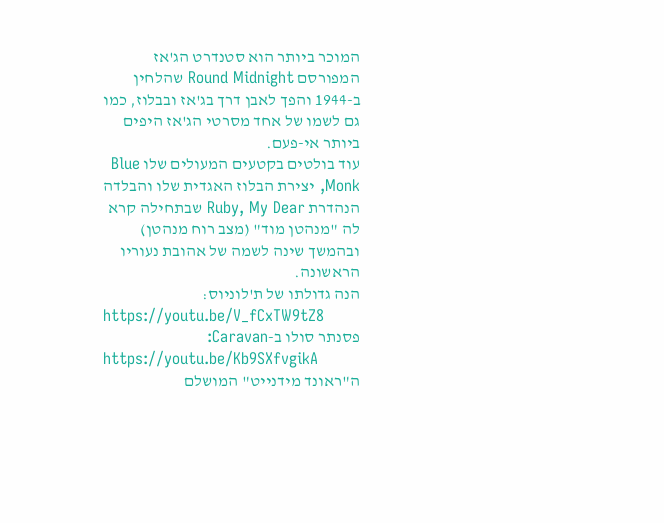המוכר ביותר הוא סטנדרט הג'אז המפורסם Round Midnight שהלחין ב-1944 והפך לאבן דרך בג'אז ובבלוז, כמו גם לשמו של אחד מסרטי הג'אז היפים ביותר אי-פעם.
עוד בולטים בקטעים המעולים שלו Blue Monk, יצירת הבלוז האגדית שלו והבלדה הנהדרת Ruby, My Dear שבתחילה קרא לה "מנהטן מוד" (מצב רוח מנהטן) ובהמשך שינה לשמה של אהובת נעוריו הראשונה.
הנה גדולתו של ת'לוניוס:
https://youtu.be/V_fCxTW9tZ8
פסנתר סולו ב-Caravan:
https://youtu.be/Kb9SXfvgikA
ה"ראונד מידנייט" המושלם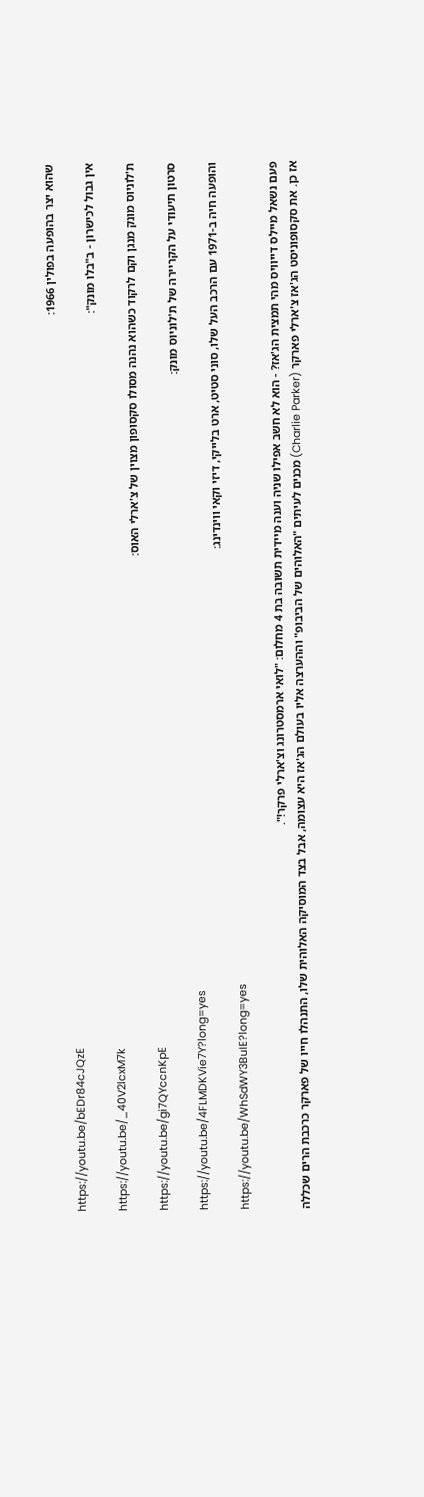שהוא יצר בהופעה בפולין 1966:
https://youtu.be/bEDr84cJQzE
אין גבול לכישרון - ב"בלו מונק":
https://youtu.be/_40V2lcxM7k
ת'לוניוס מונק מנגן וקם לרקוד כשהוא נהנה מסולו סקסופון מצוין של צ'ארלי האוס:
https://youtu.be/gi7QYccnKpE
סרטון תיעודי על הקריירה של ת'לוניוס מונק:
https://youtu.be/4FLMDKVie7Y?long=yes
והופעה חיה ב-1971 עם הרכב העל שלו, סוני סטיט, ארט בלייקי, דיזי וקאי ווינדינג:
https://youtu.be/WhSdWY3BuIE?long=yes

פעם נשאל מיילס דייוויס מהי תמצית הג'אז? - הוא לא חשב אפילו שניה וענה מיידית תשובה בת 4 מחלום: "לואי ארמסטרונג וצ'ארלי פרקר!".
אז כן. את סקסופוניסט הג'אז צ'ארלי פארקר (Charlie Parker) מכנים לעיתים "האלוהים של הביבופ" וההערצה אליו בעולם הג'אז היא עצומה, אבל בצד המוסיקה האלוהית שלו, התנהלו חייו של פארקר כרכבת הרים שכללה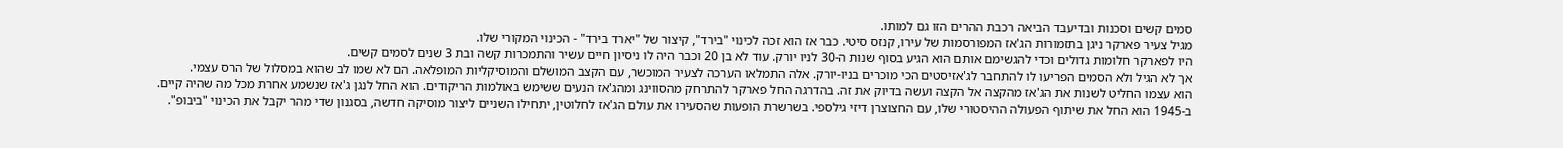סמים קשים וסכנות ובדיעבד הביאה רכבת ההרים הזו גם למותו.
מגיל צעיר פארקר ניגן בתזמורות הג'אז המפורסמות של עירו, קנזס סיטי. כבר אז הוא זכה לכינוי "בירד", קיצור של "יארד בירד" - הכינוי המקורי שלו.
היו לפארקר חלומות גדולים וכדי להגשימם אותם הוא הגיע בסוף שנות ה-30 לניו יורק. עוד לא בן 20 וכבר היה לו ניסיון חיים עשיר והתמכרות קשה ובת 3 שנים לסמים קשים.
אך לא הגיל ולא הסמים הפריעו לו להתחבר לג'אזיסטים הכי מוכרים בניו-יורק. אלה התמלאו הערכה לצעיר המוכשר, עם הקצב המושלם והמוסיקליות המופלאה. הם לא שמו לב שהוא במסלול של הרס עצמי.
הוא עצמו החליט לשנות את הג'אז מהקצה אל הקצה ועשה בדיוק את זה. בהדרגה החל פארקר להתרחק מהסווינג ומהג'אז הנעים ששימש באולמות הריקודים. הוא החל לנגן ג'אז שנשמע אחרת מכל מה שהיה קיים. ב-1945 הוא החל את שיתוף הפעולה ההיסטורי שלו, עם החצוצרן דיזי גילספי. בשרשרת הופעות שהסעירו את עולם הג'אז לחלוטין, יתחילו השניים ליצור מוסיקה חדשה, בסגנון שדי מהר יקבל את הכינוי "ביבופ".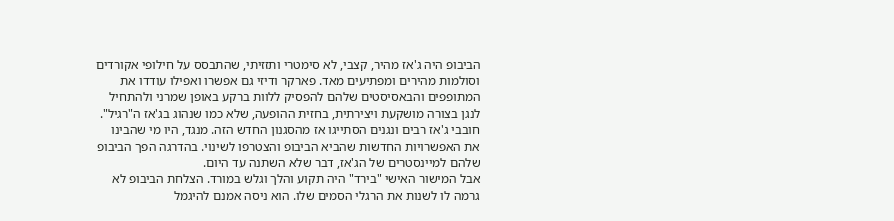הביבופ היה ג'אז מהיר, קצבי, לא סימטרי ותזזיתי, שהתבסס על חילופי אקורדים וסולמות מהירים ומפתיעים מאד. פארקר ודיזי גם אפשרו ואפילו עודדו את המתופפים והבאסיסטים שלהם להפסיק ללוות ברקע באופן שמרני ולהתחיל לנגן בצורה מושקעת ויצירתית, בחזית ההופעה, שלא כמו שנהוג בג'אז ה"רגיל".
חובבי ג'אז רבים ונגנים הסתייגו אז מהסגנון החדש הזה. מנגד, היו מי שהבינו את האפשרויות החדשות שהביא הביבופ והצטרפו לשינוי. בהדרגה הפך הביבופ שלהם למיינסטרים של הג'אז, דבר שלא השתנה עד היום.
אבל המישור האישי "בירד" היה תקוע והלך וגלש במורד. הצלחת הביבופ לא גרמה לו לשנות את הרגלי הסמים שלו. הוא ניסה אמנם להיגמל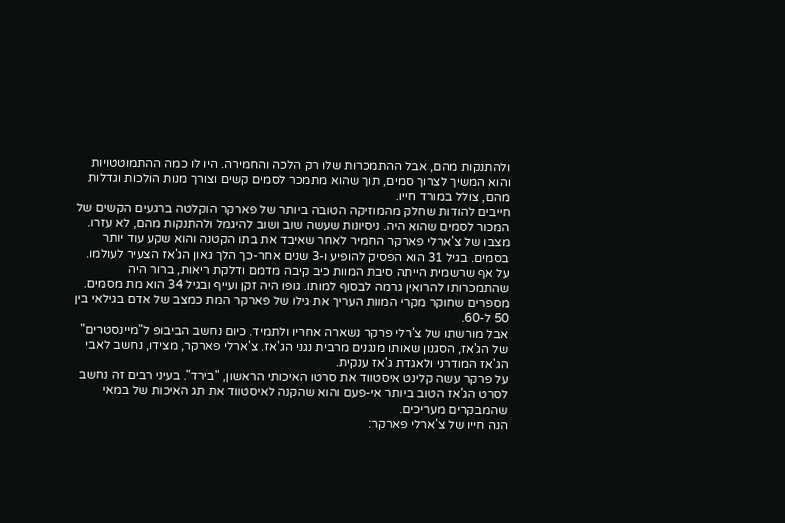ולהתנקות מהם, אבל ההתמכרות שלו רק הלכה והחמירה. היו לו כמה ההתמוטטויות והוא המשיך לצרוך סמים, תוך שהוא מתמכר לסמים קשים וצורך מנות הולכות וגדלות מהם, צולל במורד חייו.
חייבים להודות שחלק מהמוזיקה הטובה ביותר של פארקר הוקלטה ברגעים הקשים של המכור לסמים שהוא היה. ניסיונות שעשה שוב ושוב להיגמל ולהתנקות מהם, לא עזרו. מצבו של צ'ארלי פארקר החמיר לאחר שאיבד את בתו הקטנה והוא שקע עוד יותר בסמים. בגיל 31 הוא הפסיק להופיע ו-3 שנים אחר-כך הלך גאון הג'אז הצעיר לעולמו.
על אף שרשמית הייתה סיבת המוות כיב קיבה מדמם ודלקת ריאות, ברור היה שהתמכרותו להרואין גרמה לבסוף למותו. גופו היה זקן ועייף ובגיל 34 הוא מת מסמים.
מספרים שחוקר מקרי המוות העריך את גילו של פארקר המת כמצב של אדם בגילאי בין 50 ל-60.
אבל מורשתו של צ'רלי פרקר נשארה אחריו ולתמיד. כיום נחשב הביבופ ל"מיינסטרים" של הג'אז, הסגנון שאותו מנגנים מרבית נגני הג'אז. צ'ארלי פארקר, מצידו, נחשב לאבי הג'אז המודרני ולאגדת ג'אז ענקית.
על פרקר עשה קלינט איסטווד את סרטו האיכותי הראשון, "בירד". בעיני רבים זה נחשב לסרט הג'אז הטוב ביותר אי-פעם והוא שהקנה לאיסטווד את תג האיכות של במאי שהמבקרים מעריכים.
הנה חייו של צ'ארלי פארקר: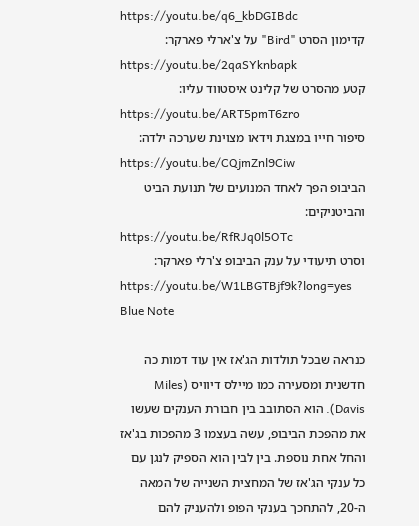https://youtu.be/q6_kbDGIBdc
קדימון הסרט "Bird" על צ'ארלי פארקר:
https://youtu.be/2qaSYknbapk
קטע מהסרט של קלינט איסטווד עליו:
https://youtu.be/ART5pmT6zro
סיפור חייו במצגת וידאו מצוינת שערכה ילדה:
https://youtu.be/CQjmZnl9Ciw
הביבופ הפך לאחד המנועים של תנועת הביט והביטניקים:
https://youtu.be/RfRJq0l5OTc
וסרט תיעודי על ענק הביבופ צ'רלי פארקר:
https://youtu.be/W1LBGTBjf9k?long=yes
Blue Note

כנראה שבכל תולדות הג'אז אין עוד דמות כה חדשנית ומסעירה כמו מיילס דיוויס (Miles Davis). הוא הסתובב בין חבורת הענקים שעשו את מהפכת הביבופ, עשה בעצמו 3 מהפכות בג'אז והחל אחת נוספת. בין לבין הוא הספיק לנגן עם כל ענקי הג'אז של המחצית השנייה של המאה ה-20, להתחכך בענקי הפופ ולהעניק להם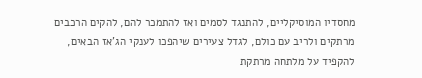מחסדיו המוסיקליים, להתנגד לסמים ואז להתמכר להם, להקים הרכבים מרתקים ולריב עם כולם, לגדל צעירים שיהפכו לענקי הג'אז הבאים, להקפיד על מלתחה מרתקת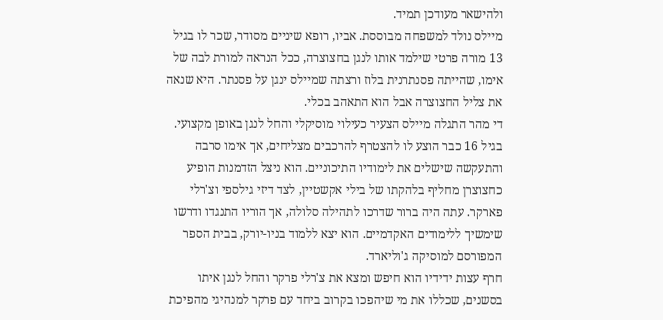ולהישאר מעודכן תמיד.
מיילס נולד למשפחה מבוססת. אביו, רופא שיניים מסודר, שכר לו בגיל 13 מורה פרטי שילמד אותו לנגן בחצוצרה, ככל הנראה למורת לבה של אימו, שהייתה פסנתרנית בלוז ורצתה שמיילס ינגן על פסנתר. היא שנאה את צליל החצוצרה אבל הוא התאהב בכלי.
די מהר התגלה מיילס הצעיר כעילוי מוסיקלי והחל לנגן באופן מקצועי. בגיל 16 כבר הוצע לו להצטרף להרכבים מצליחים, אך אימו סרבה והתעקשה שישלים את לימודיו התיכוניים. הוא ניצל הזדמנות הופיע כחצוצרן מחליף בלהקתו של בילי אקשטיין, לצד דיזי גילספי וצ'רלי פארקר. עתה היה ברור שדרכו לתהילה סלולה, אך הוריו התנגדו ודרשו שימשיך ללימודים האקדמיים. הוא יצא ללמוד בניו-יורק, בבית הספר המפורסם למוסיקה ג'וליארד.
חרף עצות ידידיו הוא חיפש ומצא את צ'רלי פרקר והחל לנגן איתו בסשנים, שכללו את מי שיהפכו בקרוב ביחד עם פרקר למנהיגי מהפיכת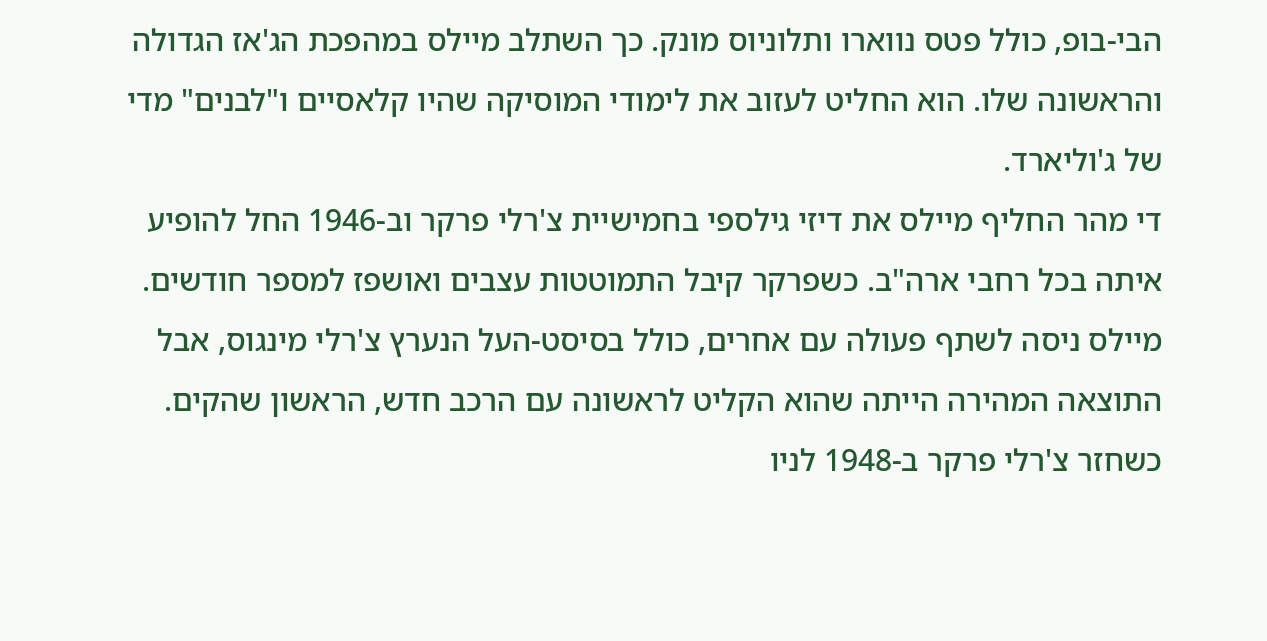הבי-בופ, כולל פטס נווארו ותלוניוס מונק. כך השתלב מיילס במהפכת הג'אז הגדולה והראשונה שלו. הוא החליט לעזוב את לימודי המוסיקה שהיו קלאסיים ו"לבנים" מדי של ג'וליארד.
די מהר החליף מיילס את דיזי גילספי בחמישיית צ'רלי פרקר וב-1946 החל להופיע איתה בכל רחבי ארה"ב. כשפרקר קיבל התמוטטות עצבים ואושפז למספר חודשים. מיילס ניסה לשתף פעולה עם אחרים, כולל בסיסט-העל הנערץ צ'רלי מינגוס, אבל התוצאה המהירה הייתה שהוא הקליט לראשונה עם הרכב חדש, הראשון שהקים.
כשחזר צ'רלי פרקר ב-1948 לניו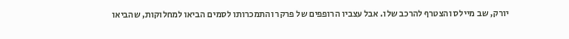יורק, שב מיילס והצטרף להרכב שלו. אבל עצביו הרופפים של פרקר והתמכרותו לסמים הביאו למחלוקות, שהביאו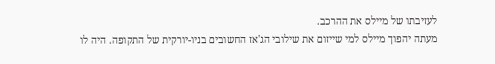לעזיבתו של מיילס את ההרכב.
מעתה יהפוך מיילס למי שייזום את שילובי הג'אז החשובים בניו-יורקית של התקופה. היה לו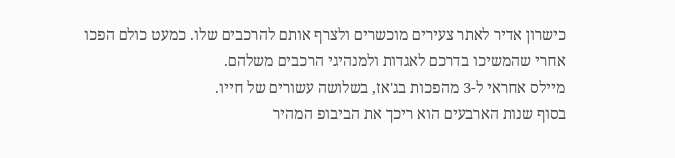כישרון אדיר לאתר צעירים מוכשרים ולצרף אותם להרכבים שלו. כמעט כולם הפכו אחרי שהמשיכו בדרכם לאגדות ולמנהיגי הרכבים משלהם.
מיילס אחראי ל-3 מהפכות בג'אז, בשלושה עשורים של חייו.
בסוף שנות הארבעים הוא ריכך את הביבופ המהיר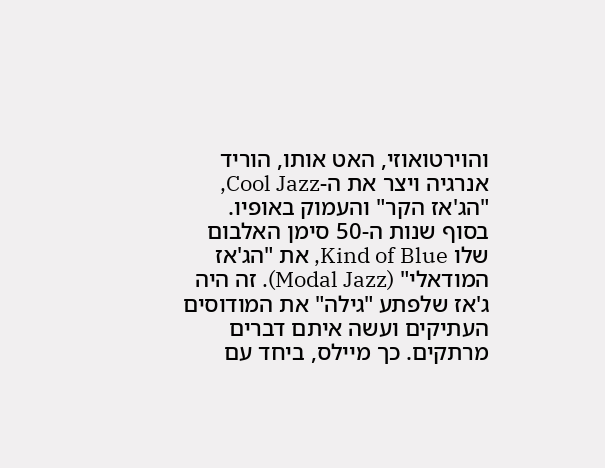והוירטואוזי, האט אותו, הוריד אנרגיה ויצר את ה-Cool Jazz, "הג'אז הקר" והעמוק באופיו.
בסוף שנות ה-50 סימן האלבום שלו Kind of Blue, את "הג'אז המודאלי" (Modal Jazz). זה היה ג'אז שלפתע "גילה" את המודוסים העתיקים ועשה איתם דברים מרתקים. כך מיילס, ביחד עם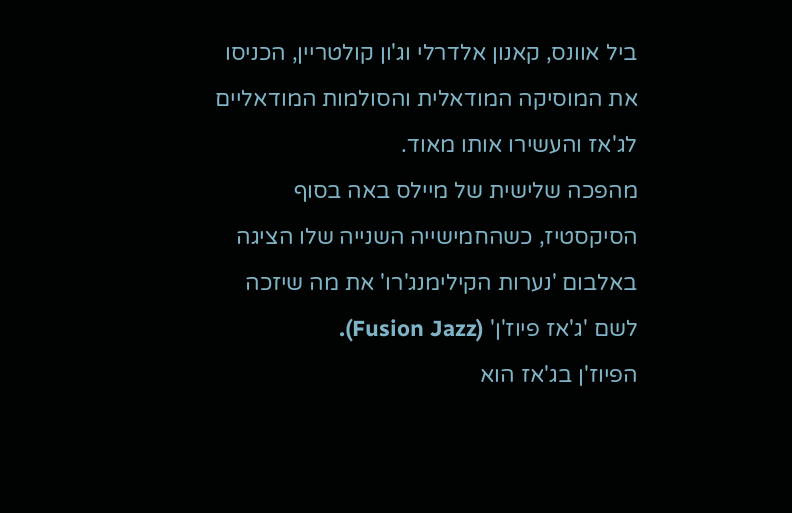ביל אוונס, קאנון אלדרלי וג'ון קולטריין, הכניסו את המוסיקה המודאלית והסולמות המודאליים לג'אז והעשירו אותו מאוד.
מהפכה שלישית של מיילס באה בסוף הסיקסטיז, כשהחמישייה השנייה שלו הציגה באלבום 'נערות הקילימנג'רו' את מה שיזכה לשם 'ג'אז פיוז'ן' (Fusion Jazz).
הפיוז'ן בג'אז הוא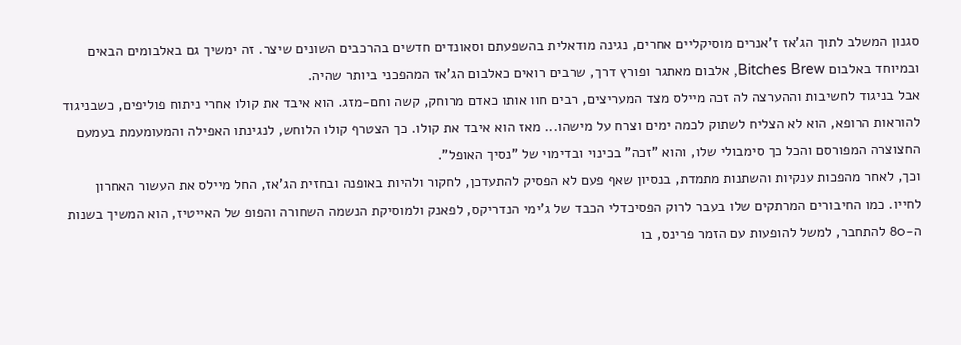סגנון המשלב לתוך הג'אז ז'אנרים מוסיקליים אחרים, נגינה מודאלית בהשפעתם וסאונדים חדשים בהרכבים השונים שיצר. זה ימשיך גם באלבומים הבאים ובמיוחד באלבום Bitches Brew, אלבום מאתגר ופורץ דרך, שרבים רואים כאלבום הג'אז המהפכני ביותר שהיה.
אבל בניגוד לחשיבות וההערצה לה זכה מיילס מצד המעריצים, רבים חוו אותו כאדם מרוחק, קשה וחם-מזג. הוא איבד את קולו אחרי ניתוח פוליפים, כשבניגוד להוראות הרופא, הוא לא הצליח לשתוק לכמה ימים וצרח על מישהו... מאז הוא איבד את קולו. כך הצטרף קולו הלוחש, לנגינתו האפילה והמעומעמת בעמעם החצוצרה המפורסם והכל כך סימבולי שלו, והוא "זכה" בכינוי ובדימוי של "נסיך האופל".
וכך, לאחר מהפכות ענקיות והשתנות מתמדת, בנסיון שאף פעם לא הפסיק להתעדכן, לחקור ולהיות באופנה ובחזית הג'אז, החל מיילס את העשור האחרון לחייו. כמו החיבורים המרתקים שלו בעבר לרוק הפסיכדלי הכבד של ג'ימי הנדריקס, לפאנק ולמוסיקת הנשמה השחורה והפופ של האייטיז, הוא המשיך בשנות ה-80 להתחבר, למשל להופעות עם הזמר פרינס, בו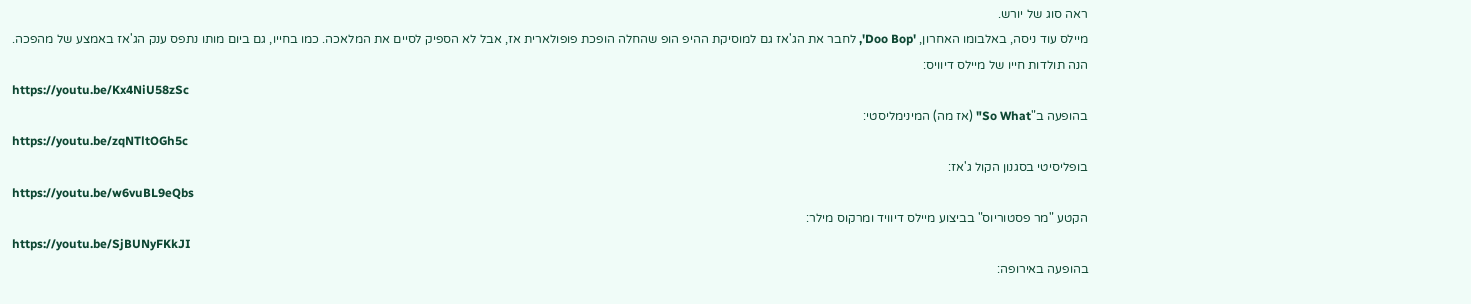ראה סוג של יורש.
מיילס עוד ניסה, באלבומו האחרון, 'Doo Bop', לחבר את הג'אז גם למוסיקת ההיפ הופ שהחלה הופכת פופולארית אז, אבל לא הספיק לסיים את המלאכה. כמו בחייו, גם ביום מותו נתפס ענק הג'אז באמצע של מהפכה.
הנה תולדות חייו של מיילס דיוויס:
https://youtu.be/Kx4NiU58zSc
בהופעה ב"So What" (אז מה) המינימליסטי:
https://youtu.be/zqNTltOGh5c
בופליסיטי בסגנון הקול ג'אז:
https://youtu.be/w6vuBL9eQbs
הקטע "מר פסטוריוס" בביצוע מיילס דיוויד ומרקוס מילר:
https://youtu.be/SjBUNyFKkJI
בהופעה באירופה: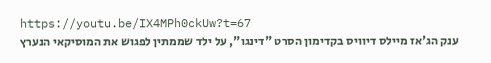https://youtu.be/IX4MPh0ckUw?t=67
ענק הג'אז מיילס דיוויס בקדימון הסרט "דינגו", על ילד שממתין לפגוש את המוסיקאי הנערץ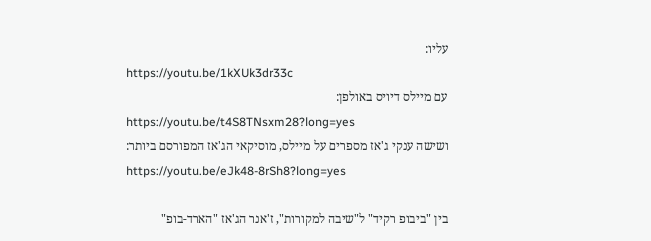עליו:
https://youtu.be/1kXUk3dr33c
עם מיילס דיויס באולפן:
https://youtu.be/t4S8TNsxm28?long=yes
ושישה ענקי ג'אז מספרים על מיילס, מוסיקאי הג'אז המפורסם ביותר:
https://youtu.be/eJk48-8rSh8?long=yes

בין "ביבופ רקיד" ל"שיבה למקורות", ז'אנר הג'אז "הארד-בופ"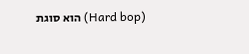(Hard bop) הוא סוגת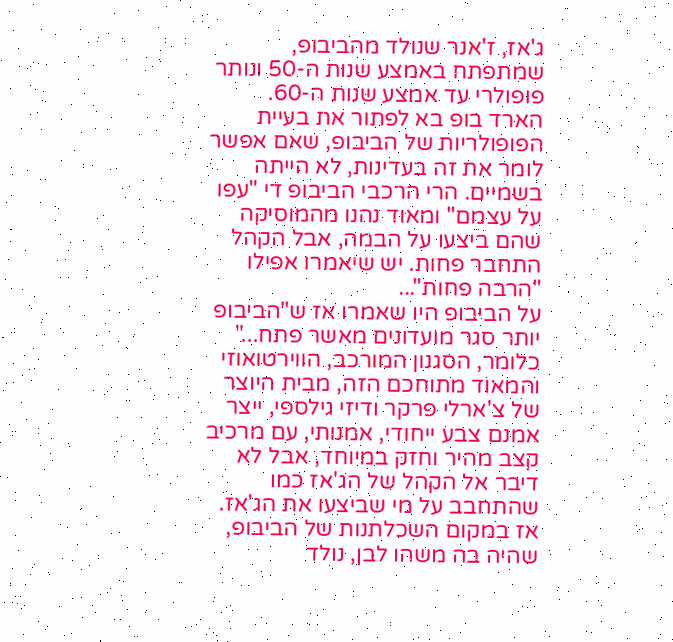ג'אז, ז'אנר שנולד מהביבופ, שמתפתח באמצע שנות ה-50 ונותר פופולרי עד אמצע שנות ה-60.
הארד בופ בא לפתור את בעיית הפופולריות של הביבופ, שאם אפשר לומר את זה בעדינות, לא הייתה בשמיים. הרי הרכבי הביבופ די "עפו על עצמם" ומאוד נהנו מהמוסיקה שהם ביצעו על הבמה, אבל הקהל התחבר פחות. יש שיאמרו אפילו "הרבה פחות"...
על הביבופ היו שאמרו אז ש"הביבופ יותר סגר מועדונים מאשר פתח..." כלומר, הסגנון המורכב, הווירטואוזי והמאוד מתוחכם הזה, מבית היוצר של צ'ארלי פרקר ודיזי גילספי, ייצר אמנם צבע ייחודי, אמנותי, עם מרכיב קצב מהיר וחזק במיוחד, אבל לא דיבר אל הקהל של הג'אז כמו שהתחבב על מי שביצעו את הג'אז.
אז במקום השכלתנות של הביבופ, שהיה בה משהו לבן, נולד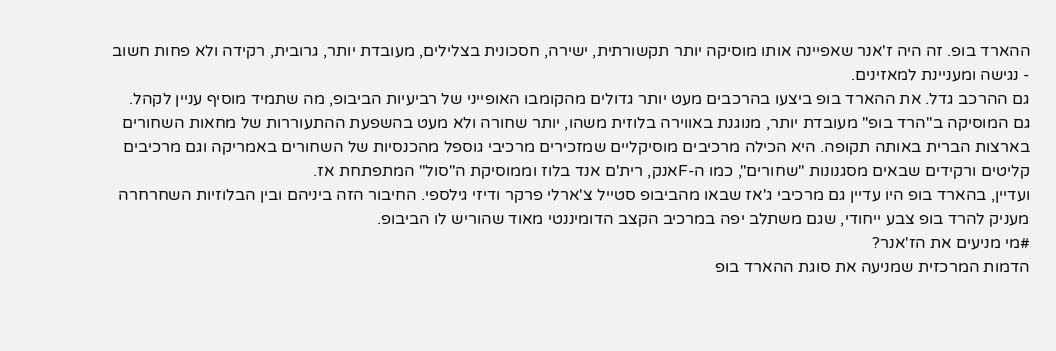ההארד בופ. זה היה ז'אנר שאפיינה אותו מוסיקה יותר תקשורתית, ישירה, חסכונית בצלילים, מעובדת יותר, גרובית, רקידה ולא פחות חשוב - נגישה ומעניינת למאזינים.
גם ההרכב גדל. את ההארד בופ ביצעו בהרכבים מעט יותר גדולים מהקומבו האופייני של רביעיות הביבופ, מה שתמיד מוסיף עניין לקהל.
גם המוסיקה ב"הרד בופ" מעובדת יותר, מנוגנת באווירה בלוזית משהו, יותר שחורה ולא מעט בהשפעת ההתעוררות של מחאות השחורים בארצות הברית באותה תקופה. היא הכילה מרכיבים מוסיקליים שמזכירים מרכיבי גוספל מהכנסיות של השחורים באמריקה וגם מרכיבים קליטים ורקידים שבאים מסגנונות "שחורים", כמו ה-Fאנק, רית'ם אנד בלוז וממוסיקת ה"סול" המתפתחת אז.
ועדיין, בהארד בופ היו עדיין גם מרכיבי ג'אז שבאו מהביבופ סטייל צ'ארלי פרקר ודיזי גילספי. החיבור הזה ביניהם ובין הבלוזיות השחרחרה מעניק להרד בופ צבע ייחודי, שגם משתלב יפה במרכיב הקצב הדומיננטי מאוד שהוריש לו הביבופ.
#מי מניעים את הז'אנר?
הדמות המרכזית שמניעה את סוגת ההארד בופ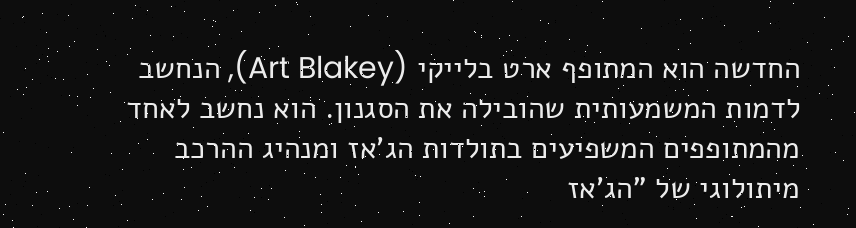החדשה הוא המתופף ארט בלייקי (Art Blakey), הנחשב לדמות המשמעותית שהובילה את הסגנון. הוא נחשב לאחד מהמתופפים המשפיעים בתולדות הג'אז ומנהיג ההרכב מיתולוגי של "הג'אז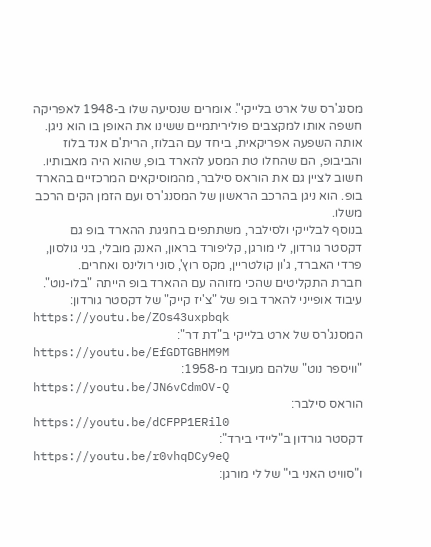מסנג'רס של ארט בלייקי". אומרים שנסיעה שלו ב-1948 לאפריקה חשפה אותו למקצבים פוליריתמיים ששינו את האופן בו הוא ניגן. אותה השפעה אפריקאית, ביחד עם הבלוז, הרית'ם אנד בלוז והביבופ, הם שהחלו טת המסע להארד בופ, שהוא היה מאבותיו.
חשוב לציין גם את הוראס סילבר, מהמוסיקאים המרכזיים בהארד בופ. הוא ניגן בהרכב הראשון של המסנג'רס ועם הזמן הקים הרכב משלו.
בנוסף לבלייקי ולסילבר, משתתפים בחגיגת ההארד בופ גם דקסטר גורדון, לי מורגן, קליפורד בראון, האנק מובלי, בני גולסון, פרדי האברד, ג'ון קולטריין, מקס רוץ', סוני רולינס ואחרים.
חברת התקליטים שהכי מזוהה עם ההארד בופ הייתה "בלו-נוט".
עיבוד אופייני להארד בופ של "צ'יז קייק" של דקסטר גורדון:
https://youtu.be/ZOs43uxpbqk
המסנג'רס של ארט בלייקי ב"דת דר":
https://youtu.be/EfGDTGBHM9M
"וויספר נוט" שלהם מעובד מ-1958:
https://youtu.be/JN6vCdmOV-Q
הוראס סילבר:
https://youtu.be/dCFPP1ERil0
דקסטר גורדון ב"ליידי בירד":
https://youtu.be/r0vhqDCy9eQ
ו"סוויט האני בי" של לי מורגן: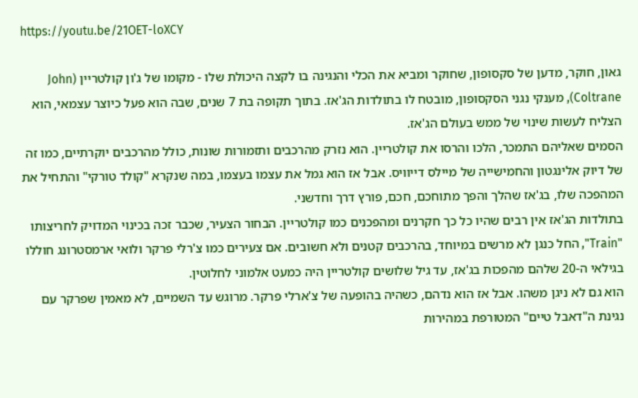https://youtu.be/21OET-loXCY

גאון, חוקר, מדען של סקסופון, שחוקר ומביא את הכלי והנגינה בו לקצה היכולת שלו - מקומו של ג'ון קולטריין (John Coltrane), מענקי נגני הסקסופון, מובטח לו בתולדות הג'אז. בתוך תקופה בת 7 שנים, שבה הוא פעל כיוצר עצמאי, הוא הצליח לעשות שינוי של ממש בעולם הג'אז.
הסמים שאליהם התמכר, הלכו והרסו את קולטריין. הוא נזרק מהרכבים ותזמורות שונות, כולל מהרכבים יוקרתיים, כמו זה של דיוק אלינגטון והחמישייה של מיילס דייוויס. אבל אז הוא גמל את עצמו בעצמו, במה שנקרא "קולד טורקי" והתחיל את המהפכה שלו, בג'אז שהלך והפך מתוחכם, חכם, פורץ דרך וחדשני.
בתולדות הג'אז אין רבים שהיו כל כך חקרנים ומהפכנים כמו קולטריין. הבחור הצעיר, שכבר זכה בכינוי המדויק לחריצותו "Train", החל כנגן לא מרשים במיוחד, בהרכבים קטנים ולא חשובים. אם צעירים כמו צ'רלי פרקר ולואי ארמסטרונג חוללו בגילאי ה-20 שלהם מהפכות בג'אז, עד גיל שלושים קולטריין היה כמעט אלמוני לחלוטין.
הוא גם לא ניגן משהו. אבל אז הוא נדהם, כשהיה בהופעה של צ'ארלי פרקר. מרוגש עד השמיים, לא מאמין שפרקר עם נגינת ה"דאבל טיים" המטורפת במהירות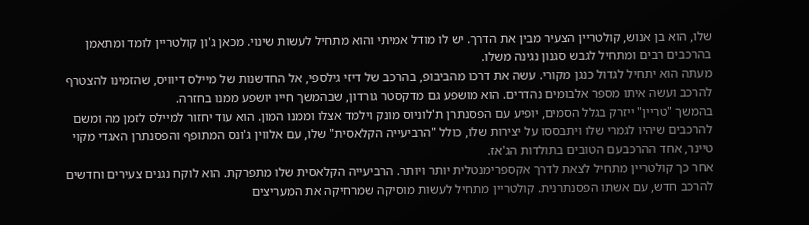שלו, הוא בן אנוש, קולטריין הצעיר מבין את הדרך. יש לו מודל אמיתי והוא מתחיל לעשות שינוי. מכאן ג'ון קולטריין לומד ומתאמן בהרכבים רבים ומתחיל לגבש סגנון נגינה משלו.
מעתה הוא יתחיל לגדול כנגן מקורי. עשה את דרכו מהביבופ, בהרכב של דיזי גילספי, אל החדשנות של מיילס דיוויס, שהזמינו להצטרף להרכב ועשה איתו מספר אלבומים נהדרים. הוא מושפע גם מדקסטר גורדון, שבהמשך חייו יושפע ממנו בחזרה.
בהמשך "טריין" ייזרק בגלל הסמים, יופיע עם הפסנתרן ת'לוניוס מונק וילמד אצלו וממנו המון. הוא עוד יחזור למיילס לזמן מה ומשם להרכבים שיהיו לגמרי שלו ויתבססו על יצירות שלו, כולל "הרביעייה הקלאסית" שלו, עם אלווין ג'ונס המתופף והפסנתרן האגדי מקוי טיינר, אחד ההרכבעם הטובים בתולדות הג'אז.
אחר כך קולטריין מתחיל לצאת לדרך אקספרימנטלית יותר ויותר. הרביעייה הקלאסית שלו מתפרקת. הוא לוקח נגנים צעירים וחדשים להרכב חדש, עם אשתו הפסנתרנית. קולטריין מתחיל לעשות מוסיקה שמרחיקה את המעריצים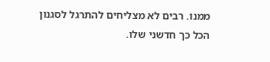ממנו. רבים לא מצליחים להתרגל לסגנון הכל כך חדשני שלו.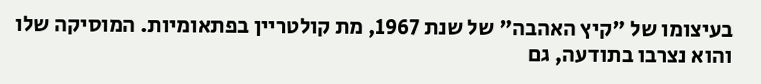בעיצומו של "קיץ האהבה" של שנת 1967, מת קולטריין בפתאומיות. המוסיקה שלו והוא נצרבו בתודעה, גם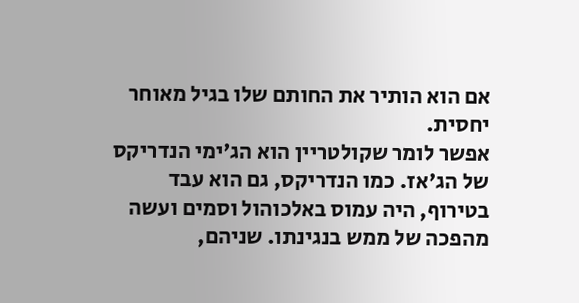אם הוא הותיר את החותם שלו בגיל מאוחר יחסית.
אפשר לומר שקולטריין הוא הג'ימי הנדריקס של הג'אז. כמו הנדריקס, גם הוא עבד בטירוף, היה עמוס באלכוהול וסמים ועשה מהפכה של ממש בנגינתו. שניהם,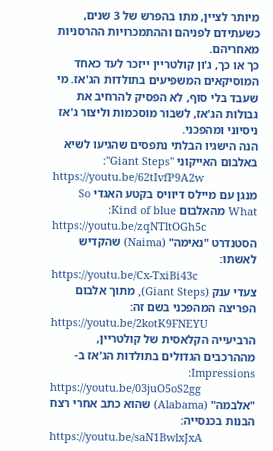מיותר לציין, מתו בהפרש של 3 שנים, כשעתידם לפניהם וההתמכרויות ההרסניות מאחריהם.
כך או כך, ג'ון קולטריין ייזכר לעד כאחד המוסיקאים המשפיעים בתולדות הג'אז. מי שעבד בלי סוף, לא הפסיק להרחיב את גבולות הג'אז, לשבור מוסכמות וליצור ג'אז ניסיוני ומהפכני.
הנה הישגיו הבלתי נתפסים שהגיעו לשיא באלבום האייקוני "Giant Steps":
https://youtu.be/62tIvfP9A2w
מנגן עם מיילס דיוויס בקטע האגדי So What מהאלבום Kind of blue:
https://youtu.be/zqNTltOGh5c
הסטנדרט "נאימה" (Naima) שהקדיש לאשתו:
https://youtu.be/Cx-TxiBi43c
צעדי ענק (Giant Steps), מתוך אלבום הפריצה המהפכני בשם זה:
https://youtu.be/2kotK9FNEYU
הרביעייה הקלאסית של קולטריין, מההרכבים הגדולים בתולדות הג'אז ב-Impressions:
https://youtu.be/03juO5oS2gg
"אלבמה" (Alabama) שהוא כתב אחרי רצח הבנות בכנסייה:
https://youtu.be/saN1BwlxJxA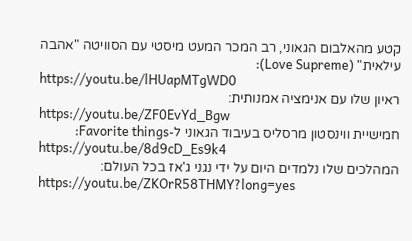קטע מהאלבום הגאוני, רב המכר המעט מיסטי עם הסוויטה "אהבה עילאית" (Love Supreme):
https://youtu.be/lHUapMTgWD0
ראיון שלו עם אנימציה אמנותית:
https://youtu.be/ZF0EvYd_Bgw
חמישיית ווינסטון מרסליס בעיבוד הגאוני ל-Favorite things:
https://youtu.be/8d9cD_Es9k4
המהלכים שלו נלמדים היום על ידי נגני ג'אז בכל העולם:
https://youtu.be/ZKOrR58THMY?long=yes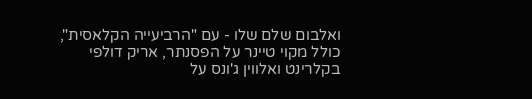ואלבום שלם שלו - עם "הרביעייה הקלאסית", כולל מקוי טיינר על הפסנתר, אריק דולפי בקלרינט ואלווין ג'ונס על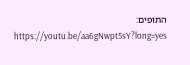התופים:
https://youtu.be/aa6gNwpt5sY?long=yes